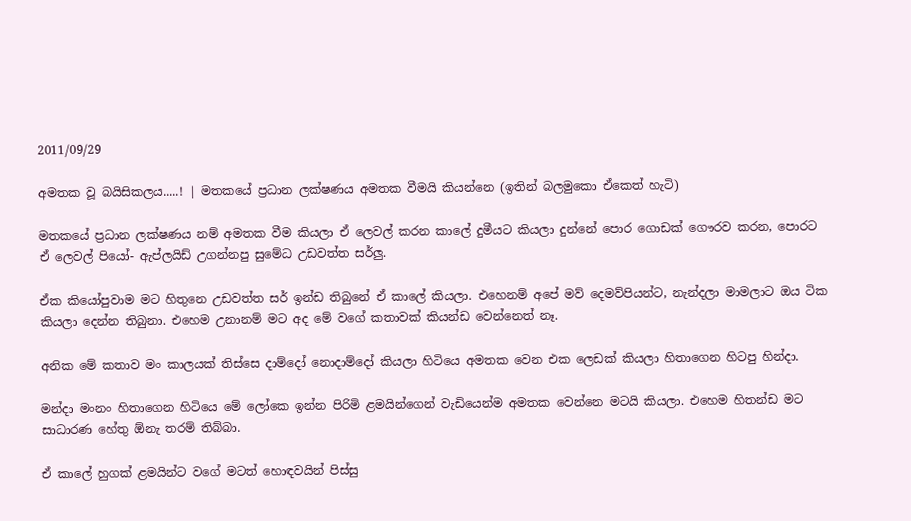2011/09/29

අමතක වූ බයිසිකලය.....! | මතකයේ ප්‍රධාන ලක්ෂණය අමතක වීමයි කියන්නෙ (ඉතින් බලමුකො ඒකෙත් හැටි)

මතකයේ ප්‍රධාන ලක්ෂණය නම් අමතක වීම කියලා ඒ ලෙවල් කරන කාලේ දුමීයට කියලා දුන්නේ පොර ගොඩක් ගෞරව කරන, පොරට ඒ ලෙවල් පියෝ- ඇප්ලයිඩ් උගන්නපු සුමේධ උඩවත්ත සර්ලු.

ඒක කියෝපුවාම මට හිතුනෙ උඩවත්ත සර් ඉන්ඩ තිබුනේ ඒ කාලේ කියලා. එහෙනම් අපේ මව් දෙමව්පියන්ට, නැන්දලා මාමලාට ඔය ටික කියලා දෙන්න තිබුනා. එහෙම උනානම් මට අද මේ වගේ කතාවක් කියන්ඩ වෙන්නෙත් නෑ.

අනික මේ කතාව මං කා‍ලයක් තිස්සෙ දාම්දෝ ‍නොදාම්දෝ කියලා හිටියෙ අමතක වෙන එක ලෙඩක් කියලා හිතාගෙන හිටපු හින්දා.

මන්දා මංනං හිතාගෙන හිටියෙ මේ ලෝකෙ ඉන්න පිරිමි ළමයින්ගෙන් වැඩියෙන්ම අමතක වෙන්නෙ මටයි කියලා. එහෙම හිතන්ඩ මට සාධාරණ හේතු ඕනැ තරම් තිබ්බා.

ඒ කාලේ හුගක් ළමයින්ට ව‍‍ගේ මටත් හොඳවයින් පිස්සු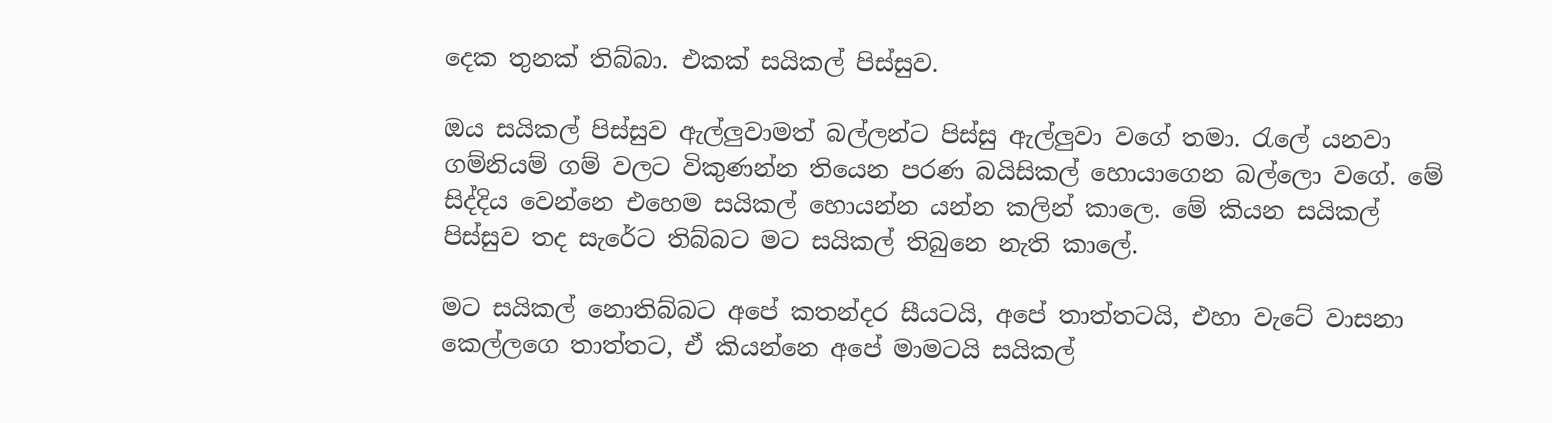දෙක තුනක් තිබ්බා. එකක් සයිකල් පිස්සුව.

ඔය සයිකල් පිස්සුව ඇල්ලුවාමත් බල්ලන්ට පිස්සු ඇල්ලුවා වගේ තමා. රැලේ යනවා ගම්නියම් ගම් වල‍ට විකුණන්න තියෙන පරණ බයිසිකල් හොයාගෙන බල්ලො වගේ. මේ සිද්දිය වෙන්නෙ එහෙම සයිකල් හොයන්න යන්න කලින් කාලෙ. මේ කියන සයිකල් පිස්සුව තද සැරේට තිබ්බට මට සයිකල් තිබුනෙ නැති කාලේ.

මට සයිකල් නොතිබ්බට අපේ කතන්දර සීයටයි, අපේ තාත්තටයි, එහා වැටේ වාසනා කෙල්ලගෙ තාත්තට, ඒ කියන්නෙ අපේ මාමටයි සයිකල්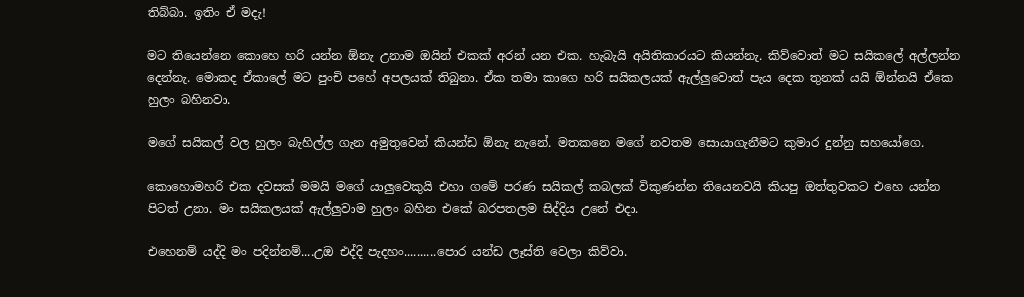තිබ්බා. ඉතිං ඒ මදැ!

මට තියෙන්නෙ කොහෙ හරි යන්න ඕනැ උනාම ඔයින් එකක් අරන් යන එක. හැබැයි අයිතිකාරයට කියන්නැ. කිව්වොත් මට සයිකලේ අල්ලන්න දෙන්නැ. මොකද ඒකාලේ මට පුංචි පහේ අපලයක් තිබුනා. ඒක තමා කාගෙ හරි සයිකලයක් ඇල්ලුවොත් පැය දෙක තුනක් යයි ඕන්නයි ඒකෙ හුලං බහිනවා.

මගේ සයිකල් වල හුලං බැහිල්ල ගැන අමුතුවෙන් කියන්ඩ ඕනැ නැනේ. මතකනෙ මගේ නවතම සොයාගැනීමට කුමාර දුන්නු සහයෝගෙ.

කොහොමහරි එක දවසක් මමයි මගේ යාලුවෙකුයි එහා ගමේ පරණ සයිකල් කබලක් විකුණන්න තියෙනවයි කියපු ඔත්තුවකට එහෙ යන්න පිටත් උනා. මං සයිකලයක් ඇල්ලුවාම හුලං බහින එකේ බරපතලම සිද්දිය උනේ එදා.

එහෙනම් යද්දි මං පදින්නම්....උඔ එද්දි පැදහං..........පොර යන්ඩ ලෑස්ති වෙලා කිව්වා.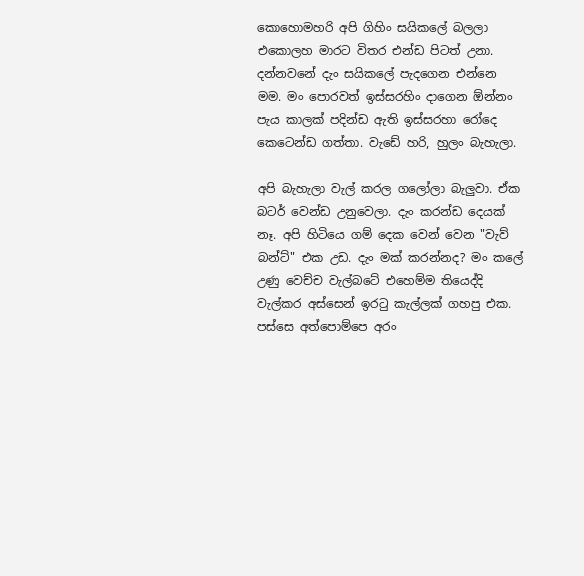කොහොමහරි අපි ගිහිං සයිකලේ බලලා එකොලහ මාරට විතර එන්ඩ පිටත් උනා. දන්නවනේ දැං සයිකලේ පැදගෙන එන්නෙ මම. මං පොරවත් ඉස්සරහිං දාගෙන ඕන්නං පැය කාලක් පදින්ඩ ඇති ඉස්සරහා රෝදෙ කෙටෙන්ඩ ගත්තා. වැඩේ හරි, හුලං බැහැලා.

අපි බැහැලා වැල් කරල ගලෝලා බැලුවා. ඒක බටර් වෙන්ඩ උනුවෙලා. දැං කරන්ඩ දෙයක් නෑ. අපි හිටියෙ ගම් දෙක වෙන් වෙන "වැව් බන්ට්" එක උඩ. දැං මක් කරන්නද? මං කලේ උණු වෙච්ච වැල්බටේ එහෙම්ම තියෙද්දි වැල්කර අස්සෙන් ඉරටු කැල්ලක් ගහපු එක. පස්සෙ අත්පොම්පෙ අරං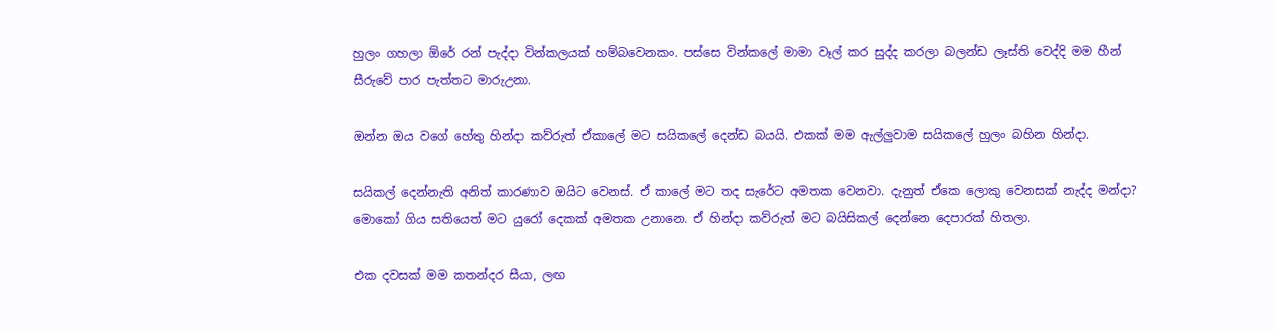හුලං ගහලා ඕරේ රන් පැද්දා වින්කලයක් හම්බවෙනකං. පස්සෙ වින්කලේ මාමා වෑල් කර සුද්ද කරලා බලන්ඩ ලෑස්ති වෙද්දි මම හීන් සීරුවේ පාර පැත්තට මාරුඋනා.

ඔන්න ඔය වගේ හේතු හින්දා කව්රුත් ඒකාලේ මට සයිකලේ දෙන්ඩ බයයි. එකක් මම ඇල්ලුවාම සයිකලේ හුලං බහින හින්දා.

සයිකල් දෙන්නැති අනිත් කාරණාව ඔයිට වෙනස්. ඒ කාලේ මට තද සැරේට අමතක වෙනවා. දැනුත් ඒකෙ ලොකු වෙනසක් නැද්ද මන්දා? මොකෝ ගිය සතියෙත් මට යුරෝ දෙකක් අමතක උනානෙ. ඒ හින්දා කව්රුත් මට බයිසිකල් දෙන්නෙ දෙපාරක් හිතලා.

එක දවසක් මම කතන්දර සීයා, ලඟ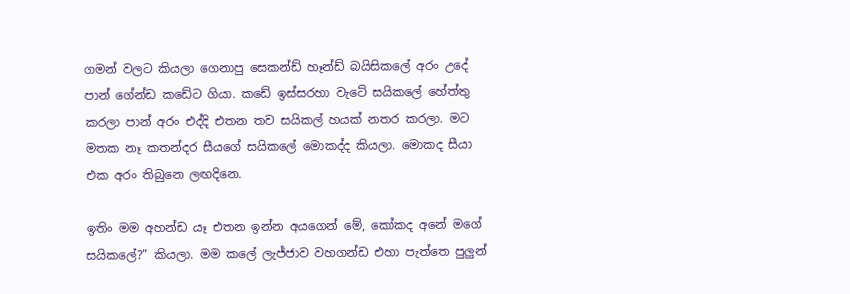ගමන් වලට කියලා ගෙනාපු සෙකන්ඩ් හෑන්ඩ් බයිසිකලේ අරං උදේ පාන් ගේන්ඩ කඩේට ගියා. කඩේ ඉස්සරහා වැටේ සයිකලේ හේත්තු කරලා පාන් අරං එද්දි එතන තව සයිකල් හයක් නතර කරලා. මට මතක නෑ කතන්දර සීයගේ සයිකලේ මොකද්ද කියලා. මොකද සීයා එක අරං තිබුනෙ ලඟදිනෙ.

ඉතිං මම අහන්ඩ යෑ එතන ඉන්න අයගෙන් මේ, කෝකද අනේ මගේ සයිකලේ?” කියලා. මම කලේ ලැජ්ජාව වහගන්ඩ එහා පැත්තෙ පුලුන්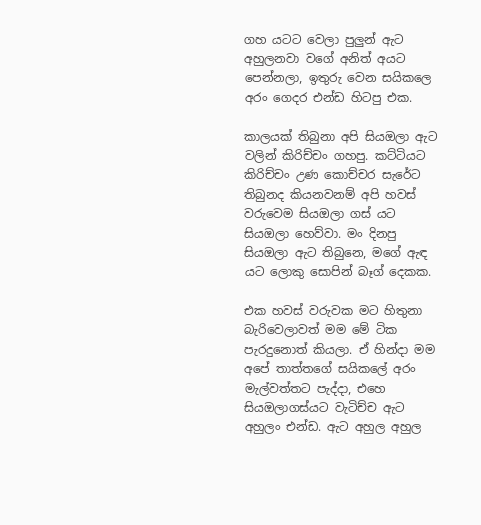ගහ යටට වෙලා පුලුන් ඇට අහුලනවා වගේ අනිත් අයට පෙන්නලා, ඉතුරු වෙන සයිකලෙ අරං ගෙදර එන්ඩ හිටපු එක.

කාලයක් තිබුනා අපි සියඔලා ඇට වලින් කිරිච්චං ගහපු. කට්ටියට කිරිච්චං උණ කොච්චර සැරේට තිබුනද කියනවනම් අපි හවස් වරුවෙම සියඔලා ගස් යට සියඔලා හෙව්වා. මං දිනපු සියඔලා ඇට තිබුනෙ, මගේ ඇඳ යට ලොකු සොපින් බෑග් දෙකක.

එක හවස් වරුවක මට හිතුනා බැරිවෙලාවත් මම මේ ටික පැරදුනොත් කියලා. ඒ හින්දා මම අපේ තාත්තගේ සයිකලේ අරං මැල්වත්තට පැද්දා, එහෙ සියඔලාගස්යට වැටිච්ච ඇට අහුලං එන්ඩ. ඇට අහුල අහුල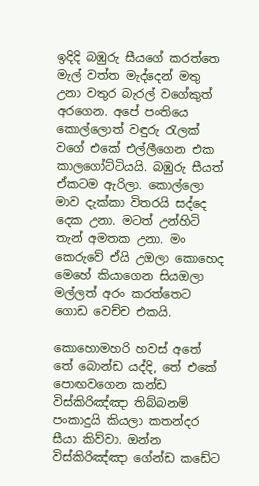ඉදිදි බඹුරු සීයගේ කරත්තෙ මැල් වත්ත මැද්දෙන් මතු උනා වතුර බැරල් වගේකුත් අරගෙන. අපේ පංතියෙ කොල්ලොත් වඳුරු රැලක් වගේ එකේ එල්ලීගෙන එක කාලගෝට්ටියයි. බඹුරු සීයත් ඒකටම ඇරිලා. කොල්ලො මාව දැක්කා විතරයි සද්දෙ දෙක උනා. මටත් උන්හිටි තැන් අමතක උනා. මං කෙරුවේ ඒයි උඔලා කොහෙද මෙහේ කියාගෙන සියඔලා මල්ලත් අරං කරත්තෙට ගොඩ වෙච්ච එකයි.

කොහොමහරි හවස් අතේ තේ බොන්ඩ යද්දි, තේ එකේ පොඟවගෙන කන්ඩ විස්කිරිඤ්ඤා තිබ්බනම් පංකාදුයි කියලා කතන්දර සීයා කිව්වා. ඔන්න විස්කිරිඤ්ඤා ගේන්ඩ කඩේට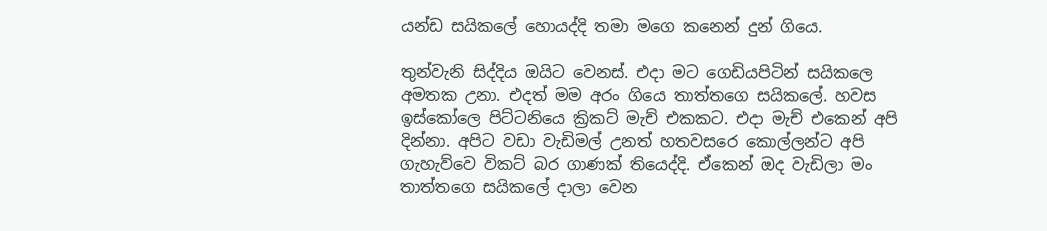යන්ඩ සයිකලේ හොයද්දි තමා මගෙ කනෙන් දුන් ගියෙ.

තුන්වැනි සිද්දිය ඔයිට වෙනස්. එදා මට ගෙඩියපිටින් සයිකලෙ අමතක උනා. එදත් මම අරං ගියෙ තාත්තගෙ සයිකලේ. හවස ඉස්කෝලෙ පිට්ටනියෙ ක්‍රිකට් මැච් එකකට. එදා මැච් එකෙන් අපි දින්නා. අපිට වඩා වැඩිමල් උනත් හතවසරෙ කොල්ලන්ට අපි ගැහැව්වෙ විකට් බර ගාණක් තියෙද්දි. ඒකෙන් ඔද වැඩිලා මං තාත්තගෙ සයිකලේ දාලා වෙන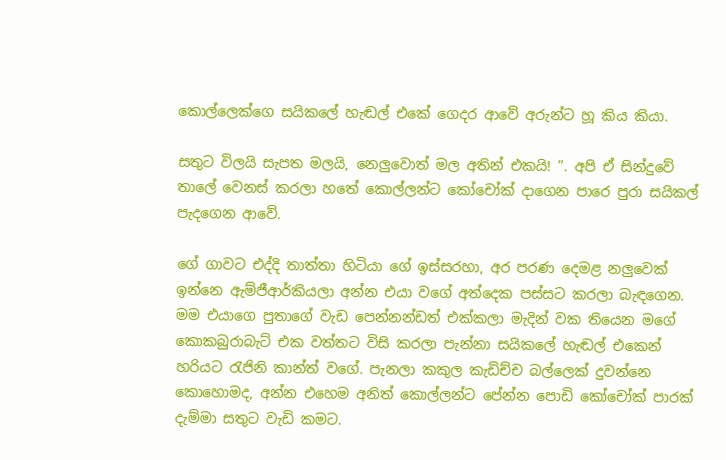කොල්ලෙක්ගෙ සයිකලේ හැඬල් එකේ ගෙදර ආවේ අරුන්‍ට හූ කිය කියා.

සතුට විලයි සැපත මලයි, නෙලුවොත් මල අතින් එකයි! ”. අපි ඒ සින්දුවේ තාලේ වෙනස් කරලා හතේ කොල්ලන්ට කෝචෝක් දාගෙන පාරෙ පුරා සයිකල් පැද‍ගෙන ආවේ.

ගේ ගාවට එද්දි තාත්තා හිටියා ගේ ඉස්සරහා, අර පරණ දෙමළ නලුවෙක් ඉන්නෙ ඇම්ජීආර්කියලා අන්න එයා වගේ අත්දෙක පස්සට කරලා බැඳගෙන. මම එයාගෙ පුතාගේ වැඩ පෙන්නන්ඩත් එක්කලා මැදින් වක තියෙන මගේ කොකබුරාබැට් එක වත්තට විසි කරලා පැන්නා සයිකලේ හැඬල් එකෙන් හරියට රැජිනි කාන්ත් වගේ. පැනලා කකුල කැඩිච්ච බල්ලෙක් දුවන්නෙ කොහොමද, අන්න එහෙම අනිත් කොල්ලන්ට පේන්න පොඩි කෝචෝක් පාරක් දැම්මා සතුට වැඩි කමට.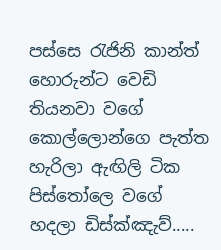පස්සෙ රැජිනි කාන්ත් හොරුන්ට වෙඩි තියනවා වගේ කොල්ලොන්ගෙ පැත්ත හැරිලා ඇඟිලි ටික පිස්තෝලෙ වගේ හදලා ඩිස්ක්ඤැව්.....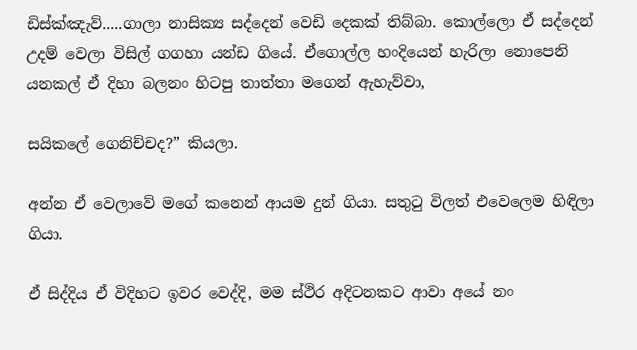ඩිස්ක්ඤැව්.....ගාලා නාසික්‍ය සද්දෙන් වෙඩි දෙකක් තිබ්බා. කොල්ලො ඒ සද්දෙන් උදම් වෙලා විසිල් ගගහා යන්ඩ ගියේ. ඒගොල්ල හංදියෙන් හැරිලා නොපෙනි යනකල් ඒ දිහා බලනං හිටපු තාත්තා මගෙන් ඇහැව්වා,

සයිකලේ ගෙනිච්චද?” කියලා.

අන්න ඒ වෙලාවේ මගේ කනෙන් ආයම දුන් ගියා. සතුටු විලත් එවෙලෙම හිඳිලා ගියා.

ඒ සිද්දිය ඒ විදිහට ඉවර වෙද්දි, මම ස්ථිර අදිටනකට ආවා අයේ නං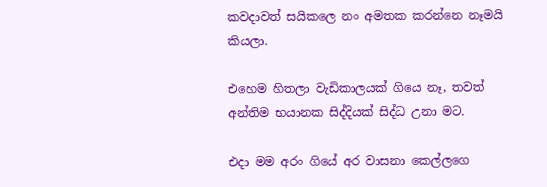කවදාවත් සයිකලෙ නං අමතක කරන්නෙ නෑමයි කියලා.

එහෙම හිතලා වැඩිකාලයක් ගියෙ නෑ, තවත් අන්තිම භයානක සිද්දියක් සිද්ධ උනා මට.

එදා මම අරං ගියේ අර වාසනා කෙල්ලගෙ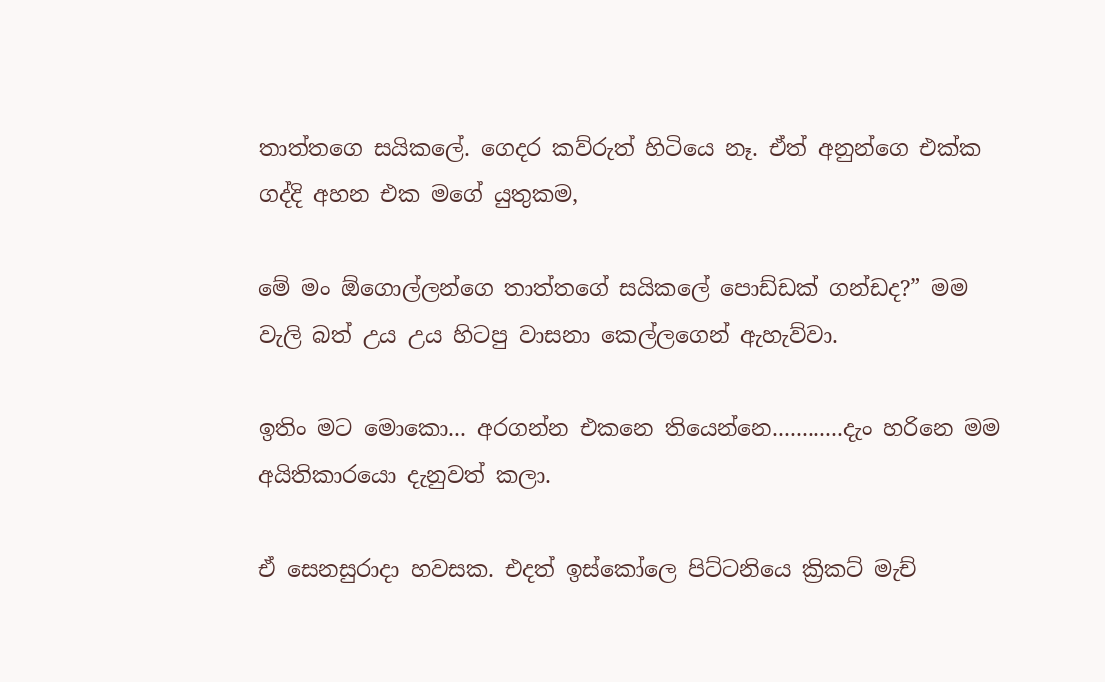තාත්තගෙ සයිකලේ. ගෙදර කව්රුත් හිටියෙ නෑ. ඒත් අනුන්ගෙ එක්ක ගද්දි අහන එක මගේ යුතුකම,

මේ මං ඕගොල්ලන්ගෙ තාත්තගේ සයිකලේ පොඩ්ඩක් ගන්ඩද?” මම වැලි බත් උය උය හිටපු වාසනා කෙල්ලගෙන් ඇහැව්වා.

ඉතිං මට මොකො... අරගන්න එකනෙ තියෙන්නෙ............දැං හරිනෙ මම අයිතිකාරයො දැනුවත් කලා.

ඒ සෙනසුරාදා හවසක. එදත් ඉස්කෝලෙ පිට්ටනියෙ ක්‍රිකට් මැච්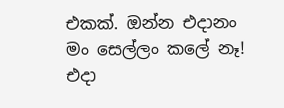එකක්. ඔන්න එදානං මං සෙල්ලං කලේ නෑ! එදා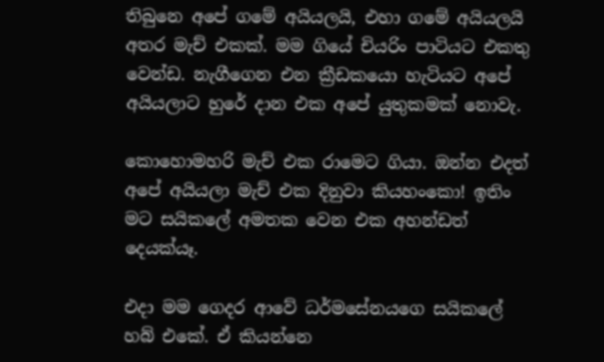තිබුනෙ අපේ ගමේ අයියලයි, එහා ගමේ අයියලයි අතර මැච් එකක්. මම ගියේ චියරිං පාටියට එකතු වෙන්ඩ. නැගීගෙන එන ක්‍රීඩකයො හැටියට අපේ අයියලාට හුරේ දාන එක අපේ යුතුකමක් නොවැ.

කොහොමහරි මැච් එක රාමෙට ගියා. ඔන්න එදත් අපේ අයියලා මැච් එක දිනුවා කියහංකො! ඉතිං මට සයිකලේ අමතක වෙන එක අහන්ඩත් දෙයක්යෑ.

එදා මම ගෙදර ආවේ ධර්මසේනයගෙ සයිකලේ හබ් එකේ. ඒ කියන්නෙ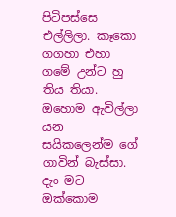පිටිපස්සෙ එල්ලිලා. කෑකො ගගහා එහා ගමේ උන්ට හු තිය තියා. ඔහොම ඇවිල්ලා යන සයිකලෙන්ම ගේ ගාවින් බැස්සා. දැං මට ඔක්කොම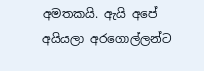අමතකයි. ඇයි අපේ අයියලා අරගොල්ලන්ට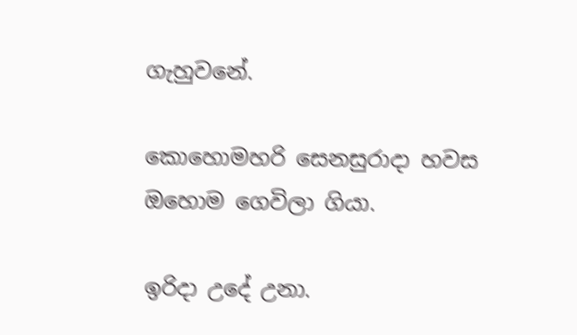ගැහුවනේ.

කොහොමහරි සෙනසුරාදා හවස ඔහොම ගෙවිලා ගියා.

ඉරිදා උදේ උනා.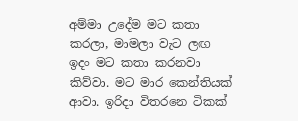අම්මා උදේම මට කතා කරලා, මාමලා වැට ලඟ ඉදං මට කතා කරනවා කිව්වා. මට මාර කෙන්තියක් ආවා. ඉරිදා විතරනෙ ටිකක්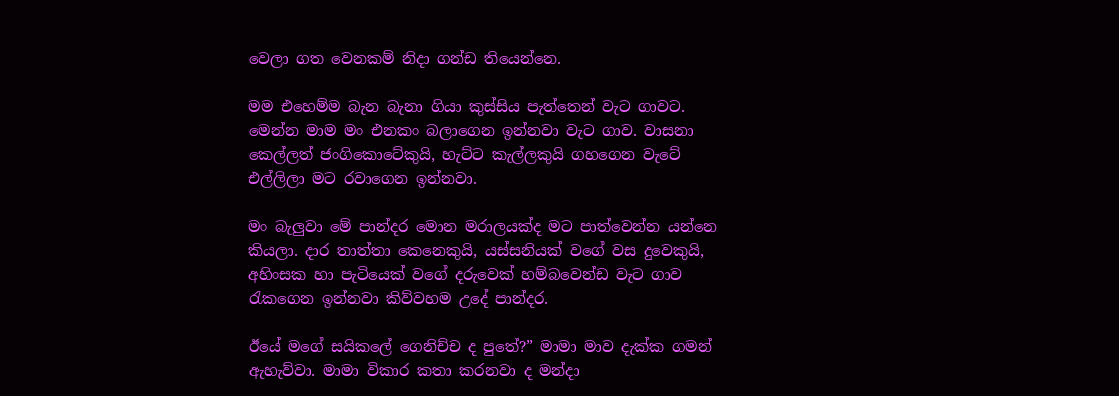වෙලා ගත වෙනකම් නිදා ගන්ඩ තියෙන්නෙ.

මම එහෙම්ම බැන බැනා ගියා කුස්සිය පැත්තෙන් වැට ගාවට. මෙන්න මාම මං එනකං බලාගෙන ඉන්නවා වැ‍ට ගාව. වාසනා කෙල්ලත් ජංගිකොටේකුයි, හැට්ට කැල්ලකුයි ගහගෙන වැටේ එල්ලිලා මට රවාගෙන ඉන්නවා.

මං බැලුවා මේ පාන්දර මොන මරාලයක්ද මට පාත්වෙන්න යන්නෙ කියලා. දාර තාත්තා කෙනෙකුයි, යස්සනියක් වගේ වස දුවෙකුයි, අහිංසක හා පැටියෙක් වගේ දරුවෙක් හම්බවෙන්ඩ වැට ගාව රැකගෙන ඉන්නවා කිව්වහම උදේ පාන්දර.

ඊයේ මගේ සයිකලේ ගෙනිච්ච ද පුතේ?” මාමා මාව දැක්ක ගමන් ඇහැව්වා. මාමා විකාර කතා කරනවා ද මන්දා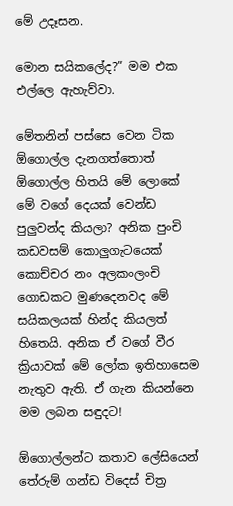මේ උදෑසන.

මොන සයිකලේද?” මම එක එල්ලෙ ඇහැව්වා.

මේතනින් පස්සෙ වෙන ටික ඕගොල්ල දැනගත්තොත් ඕගොල්ල හිතයි මේ ලොකේ මේ වගේ දෙයක් වෙන්ඩ පුලුවන්ද කියලා? අනික පුංචි කඩවසම් කොලුගැටයෙක් කොච්චර නං අලකංලංචි ගොඩකට මුණදෙනවද මේ සයිකලයක් හින්ද කියලත් හිතෙයි. අනික ඒ වගේ වීර ක්‍රියාවක් මේ ලෝක ඉතිහාසෙම නැතුව ඇති. ඒ ගැන කියන්නෙ මම ලබන සඳුදට!

ඕගොල්ලන්ට කතාව ලේසියෙන් තේරුම් ගන්ඩ විදෙස් චිත්‍ර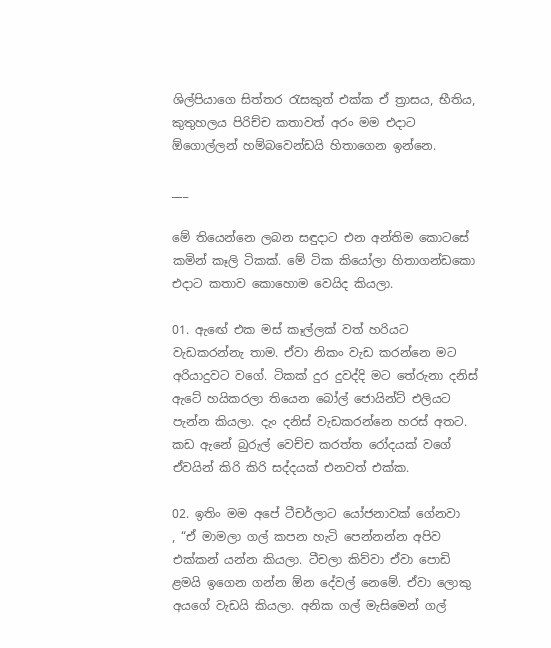ශිල්පියාගෙ සිත්තර රැසකුත් එක්ක ඒ ත්‍රාසය, භීතිය, කුතුහලය පිරිච්ච කතාවත් අරං මම එදාට ඕගොල්ලන් හම්බවෙන්ඩයි හිතාගෙන ඉන්නෙ.

___

මේ තියෙන්නෙ ලබන සඳුදාට එන අන්තිම කොටසේ කමින් කෑලි ටිකක්. මේ ටික කියෝලා හිතාගන්ඩකො එදාට කතාව කොහොම වෙයිද කියලා.

01. ඇ‍ඟේ එක මස් කෑල්ලක් වත් හරියට වැඩකරන්නැ තාම. ඒවා නිකං වැඩ කරන්නෙ මට අරියාදුවට වගේ. ටිකක් දුර දුවද්දි මට තේරුනා දනිස් ඇටේ හයිකරලා තියෙන බෝල් ජොයින්ට් එලියට පැන්න කියලා. දැං දනිස් වැඩකරන්නෙ හරස් අතට. කඩ ඇනේ බුරුල් වෙච්ච කරත්ත රෝදයක් වගේ ඒවයින් කිරි කිරි සද්දයක් එනවත් එක්ක.

02. ඉතිං මම අපේ ටීචර්ලාට යෝජනාවක් ගේනවා
, “ඒ මාමලා ගල් කපන හැටි පෙන්නන්න අපිව එක්කන් යන්න කියලා. ටීචලා කිව්වා ඒවා පොඩි ළමයි ඉගෙන ගන්න ඕන දේවල් නෙමේ. ඒවා ලොකු අයගේ වැඩයි කියලා. අනික ගල් මැසිමෙන් ගල්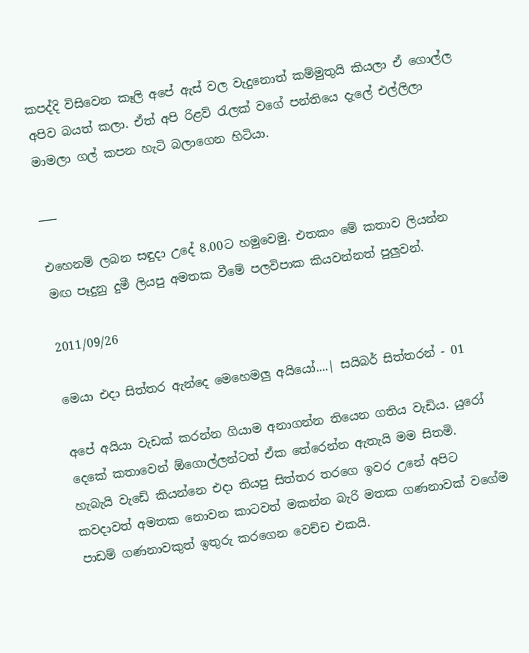කපද්දි විසිවෙන කෑලි අපේ ඇස් වල වැදුනොත් කම්මුතුයි කියලා ඒ ගොල්ල අපිව බයත් කලා. ඒත් අපි රිළව් රැලක් වගේ පන්තියෙ දැලේ එල්ලිලා මාමලා ගල් කපන හැටි බලාගෙන හිටියා.

___

එහෙනම් ලබන සඳුදා උදේ 8.00ට හමුවෙමු. එතකං මේ කතාව ලියන්න මඟ පෑදුනු දුමී ලියපු අමතක වීමේ පලවිපාක කියවන්නත් පුලුවන්.

2011/09/26

මෙයා එදා සිත්තර ඇන්දෙ මෙහෙමලු අයියෝ....| සයිබර් සිත්තරන් - 01

අපේ අයියා වැඩක් කරන්න ගියාම අනාගන්න තියෙන ගතිය වැඩිය. යුරෝ දෙකේ කතාවෙන් ඕගොල්ලන්ටත් ඒක තේරෙන්න ඇතැයි මම සිතමි.
හැබැයි වැඩේ කියන්නෙ එදා තියපු සිත්තර තරගෙ ඉවර උනේ අපිට කවදාවත් අමතක නොවන කාටවත් මකන්න බැරි මතක ගණනාවක් වගේම පාඩම් ගණනාවකුත් ඉතුරු කරගෙන වෙච්ච එකයි.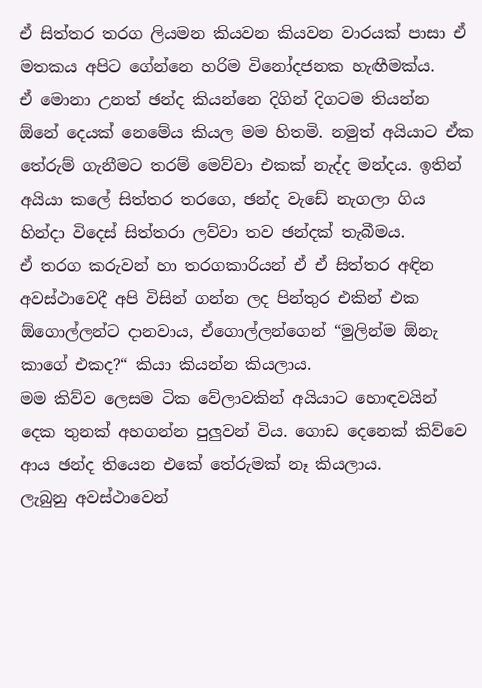ඒ සිත්තර තරග ලියමන කියවන කියවන වාරයක් පාසා ඒ මතකය අපිට ගේන්නෙ හරිම විනෝදජනක හැඟීමක්ය.
ඒ මොනා උනත් ඡන්ද කියන්නෙ දිගින් දිගටම තියන්න ඕනේ දෙයක් නෙමේය කියල මම හිතමි. නමුත් අයියාට ඒක තේරුම් ගැනීමට තරම් මෙව්වා එකක් නැද්ද මන්දය. ඉතින් අයියා කලේ සිත්තර තරගෙ, ඡන්ද වැඩේ නැගලා ගිය හින්දා විදෙස් සිත්තරා ලව්වා තව ඡන්දක් තැබීමය.
ඒ තරග කරුවන් හා තරගකාරියන් ඒ ඒ සිත්තර අඳින අවස්ථාවෙදී අපි විසින් ගන්න ලද පින්තුර එකින් එක ඕගොල්ලන්ට දානවාය, ඒගොල්ලන්ගෙන් “මුලින්ම ඕනැ කාගේ එකද?“ කියා කියන්න කියලාය.
මම කිව්ව ලෙසම ටික වේලාවකින් අයියාට හොඳවයින් දෙක තුනක් අහගන්න පුලුවන් විය. ගොඩ දෙනෙක් කිව්වෙ ආය ඡන්ද තියෙන එකේ තේරුමක් නෑ කියලාය.
ලැබුනු අවස්ථාවෙන්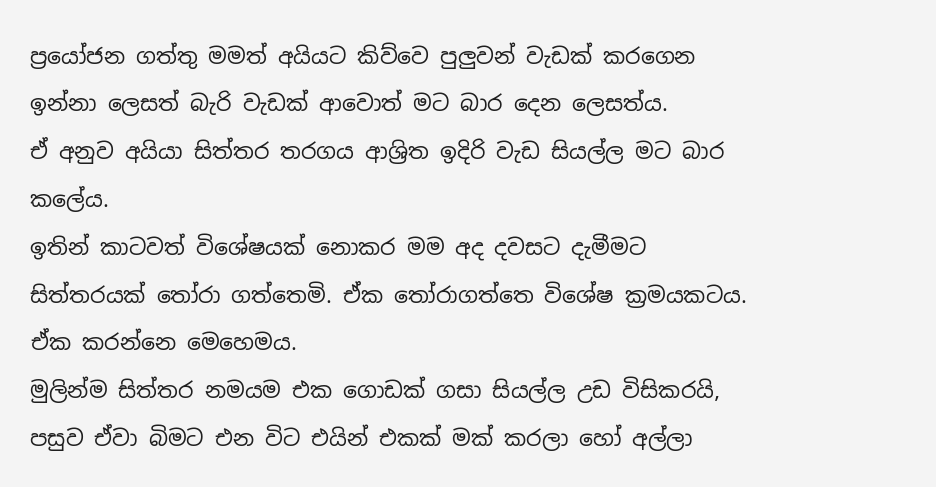ප්‍රයෝජන ගත්තු මමත් අයියට කිව්වෙ පුලුවන් වැඩක් කරගෙන ඉන්නා ලෙසත් බැරි වැඩක් ආවොත් මට බාර දෙන ලෙසත්ය.
ඒ අනුව අයියා සිත්තර තරගය ආශ්‍රිත ඉදිරි වැඩ සියල්ල මට බාර කලේය.
ඉතින් කාටවත් විශේෂයක් නොකර මම අද දවසට දැමීමට සිත්තරයක් තෝරා ගත්තෙමි. ඒක තෝරාගත්තෙ විශේෂ ක්‍රමයකටය.
ඒක කරන්නෙ මෙහෙමය.
මුලින්ම සිත්තර නමයම එක ගොඩක් ගසා සියල්ල උඩ විසිකරයි, පසුව ඒවා බිමට එන විට එයින් එකක් මක් කරලා හෝ අල්ලා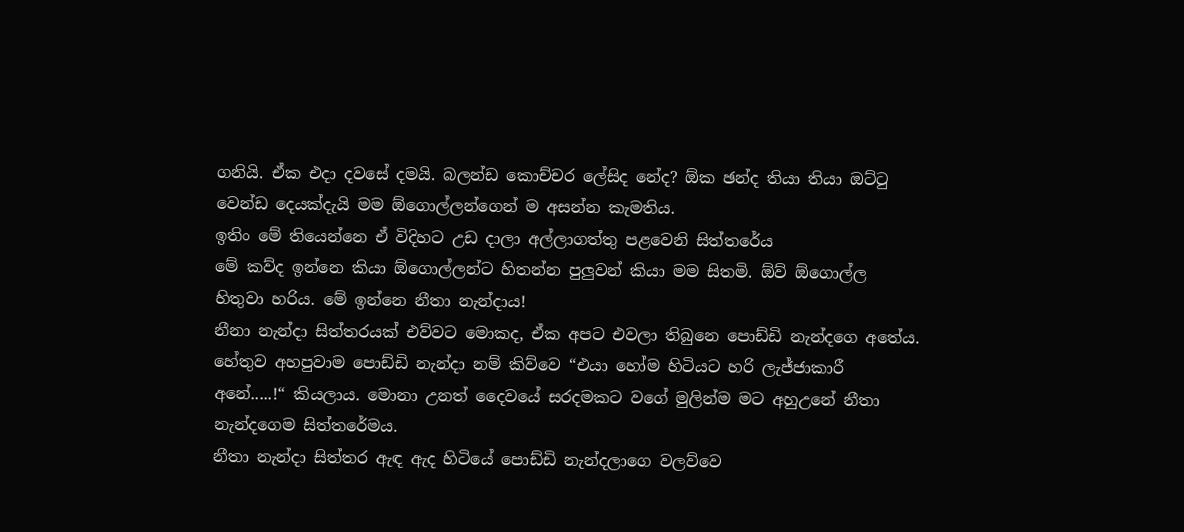ගනියි. ඒක එදා දවසේ දමයි. බලන්ඩ කොච්චර ලේසිද නේද? ඕක ඡන්ද තියා තියා ඔට්ටු වෙන්ඩ දෙයක්දැයි මම ඕගොල්ලන්ගෙන් ම අසන්න කැමතිය.
ඉතිං මේ තියෙන්නෙ ඒ විදිහට උඩ දාලා අල්ලාගත්තු පළවෙනි සිත්තරේය
මේ කව්ද ඉන්නෙ කියා ඕගොල්ලන්ට හිතන්න පුලුවන් කියා මම සිතමි. ඕව් ඕගොල්ල හිතුවා හරිය. මේ ඉන්නෙ නීතා නැන්දාය!
නීනා නැන්දා සිත්තරයක් එව්වට මොකද, ඒක අපට එවලා තිබුනෙ පොඩ්ඩි නැන්දගෙ අතේය. හේතුව අහපුවාම පොඩ්ඩි නැන්දා නම් කිව්වෙ “එයා හෝම හිටියට හරි ලැජ්ජාකාරී අනේ.....!“ කියලාය. මොනා උනත් දෛවයේ සරදමකට වගේ මුලින්ම මට අහුඋනේ නීතා නැන්දගෙම සිත්තරේමය.
නීතා නැන්දා සිත්තර ඇඳ ඇද හිටියේ පොඩ්ඩි නැන්දලාගෙ වලව්වෙ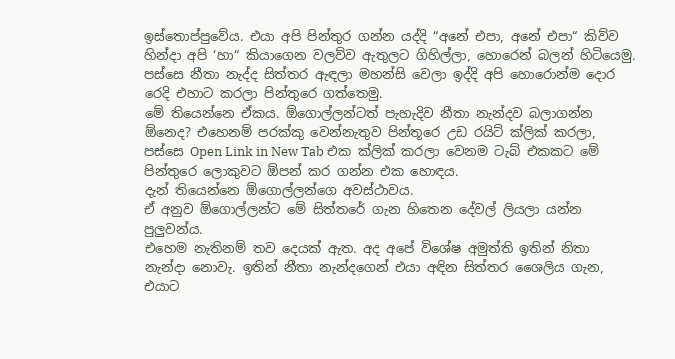ඉස්තොප්පුවේය. එයා අපි පින්තුර ගන්න යද්දි “අනේ එපා, අනේ එපා“ කිව්ව හින්දා අපි ‘හා“ කියාගෙන වලව්ව ඇතුලට ගිහිල්ලා, හොරෙන් බලන් හිටියෙමු. පස්සෙ නීතා නැද්ද සිත්තර ඇඳලා මහන්සි වෙලා ඉද්දි අපි හොරොන්ම දොර රෙදි එහාට කරලා පින්තුරෙ ගත්තෙමු.
මේ තියෙන්නෙ ඒකය. ඕගොල්ලන්ටත් පැහැදිව නීතා නැන්දව බලාගන්න ඕනෙද? එහෙනම් පරක්කු වෙන්නැතුව පින්තූරෙ උඩ රයිට් ක්ලික් කරලා, පස්සෙ Open Link in New Tab එක ක්ලික් කරලා වෙනම ටැබ් එකකට මේ පින්තුරෙ ලොකුවට ඕපන් කර ගන්න එක හොඳය.
දැන් තියෙන්නෙ ඕගොල්ලන්ගෙ අවස්ථාවය.
ඒ අනුව ඕගොල්ලන්ට මේ සිත්තරේ ගැන හිතෙන දේවල් ලියලා යන්න පුලුවන්ය.
එහෙම නැතිනම් තව දෙයක් ඇත. අද අපේ විශේෂ අමුත්ති ඉතින් නිතා නැන්දා නොවැ. ඉතින් නීතා නැන්දගෙන් එයා අඳින සිත්තර ශෛලිය ගැන, එයාට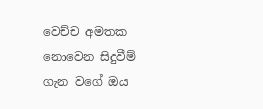වෙච්ච අමතක නොවෙන සිදුවීම් ගැන වගේ ඔය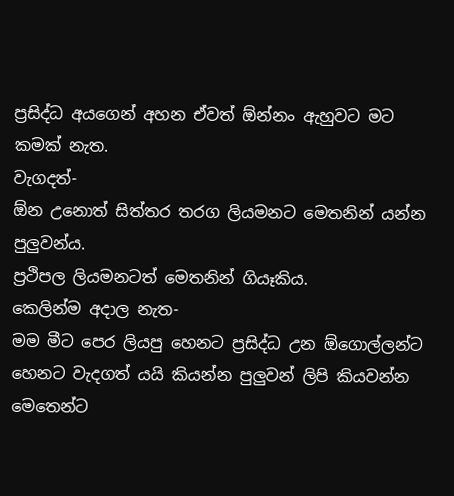ප්‍රසිද්ධ අයගෙන් අහන ඒවත් ඕන්නං ඇහුවට මට කමක් නැත.
වැගදත්-
ඕන උනොත් සිත්තර තරග ලියමනට මෙතනින් යන්න පුලුවන්ය.
ප්‍රථිපල ලියමනටත් මෙතනින් ගියෑකිය.
කෙලින්ම අදාල නැත-
මම මීට පෙර ලියපු හෙනට ප්‍රසිද්ධ උන ඕගොල්ලන්ට හෙනට වැදගත් යයි කියන්න පුලුවන් ලිපි කියවන්න මෙතෙන්ට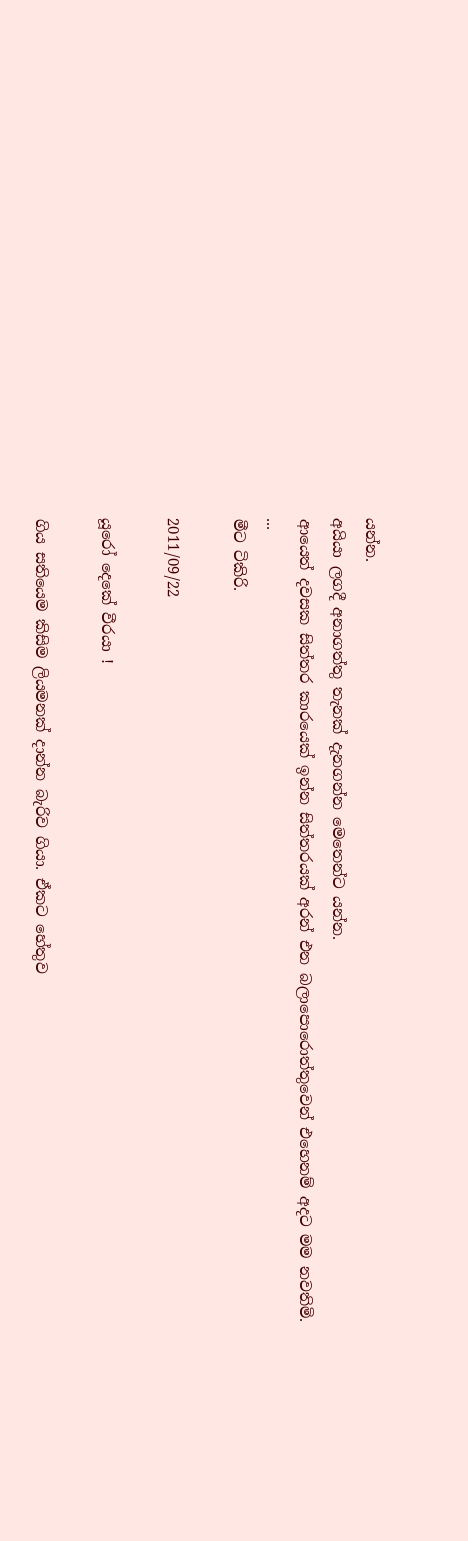යන්න.
අයියා ලගදී අනාගත්තු තැනක් දැනගන්න මෙතෙන්ට යන්න.
ආයෙත් දවසක සිත්තර කාරයෙක් ඉන්න සිත්තරයක් අරන් එන බලාපොරොත්තුවෙන් එහෙනම් අදට මම නවතිමි.
...
මීට ටිකිරි.

2011/09/22

යූරෝ දෙකේ වීරයා !

ගිය සතියෙම කිසිම ලියමනක් දාන්න බැරිව ගියා. ඒකට හේතුව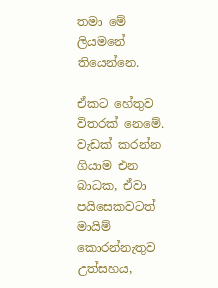තමා මේ ලියමනේ තියෙන්නෙ.

ඒකට හේතුව විතරක් නෙමේ. වැඩක් කරන්න ගියාම එන බාධක, ඒවා පයිසෙකවටත් මායිම් කොරන්නැතුව උත්සහය,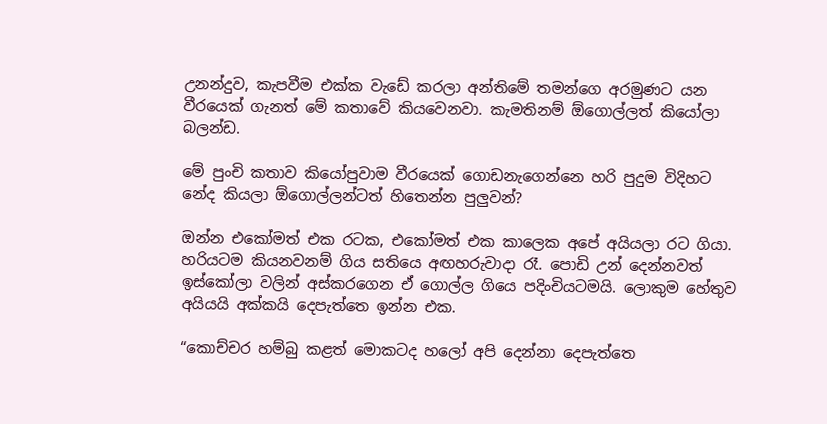උනන්දුව, කැපවීම එක්ක වැඩේ කරලා අන්තිමේ තමන්ගෙ අරමුණට යන වීරයෙක් ගැනත් මේ කතාවේ කියවෙනවා. කැමතිනම් ඕගොල්ලත් කියෝලා බලන්ඩ.

මේ පුංචි කතාව කියෝපුවාම වීරයෙක් ගොඩනැගෙන්නෙ හරි පුදුම විදිහට නේද කියලා ඕගොල්ලන්ටත් හිතෙන්න පුලුවන්?

ඔන්න එකෝමත් එක රටක, එකෝමත් එක කාලෙක අපේ අයියලා රට ගියා. හරියටම කියනවනම් ගිය සතියෙ අඟහරුවාදා රෑ. පොඩි උන් දෙන්නවත් ඉස්කෝලා වලින් අස්කරගෙන ඒ ගොල්ල ගියෙ පදිංචියටමයි. ලොකුම හේතුව අයියයි අක්කයි දෙපැත්තෙ ඉන්න එක.

“කොච්චර හම්බු කළත් මොකටද හලෝ අපි දෙන්නා දෙපැත්තෙ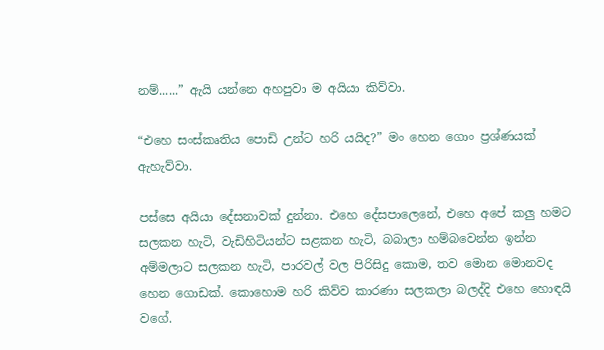නම්......” ඇයි යන්නෙ අහපුවා ම අයියා කිව්වා.

“එහෙ සංස්කෘතිය පොඩි උන්ට හරි යයිද?” මං හෙන ගොං ප්‍රශ්ණයක් ඇහැව්වා.

පස්සෙ අයියා දේසනාවක් දුන්නා. එහෙ දේසපාලෙනේ, එහෙ අපේ කලු හමට සලකන හැටි, වැඩිහිටියන්ට සළකන හැටි, බබාලා හම්බවෙන්න ඉන්න අම්මලාට සලකන හැටි, පාරවල් වල පිරිසිදු කොම, තව මොන මොනවද හෙන ගොඩක්. කොහොම හරි කිව්ව කාරණා සලකලා බලද්දි එහෙ හොඳයි වගේ.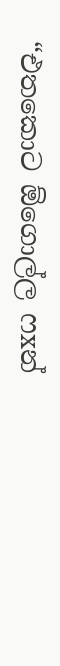“එත‍කොට ඕගොල්ල ෆxන්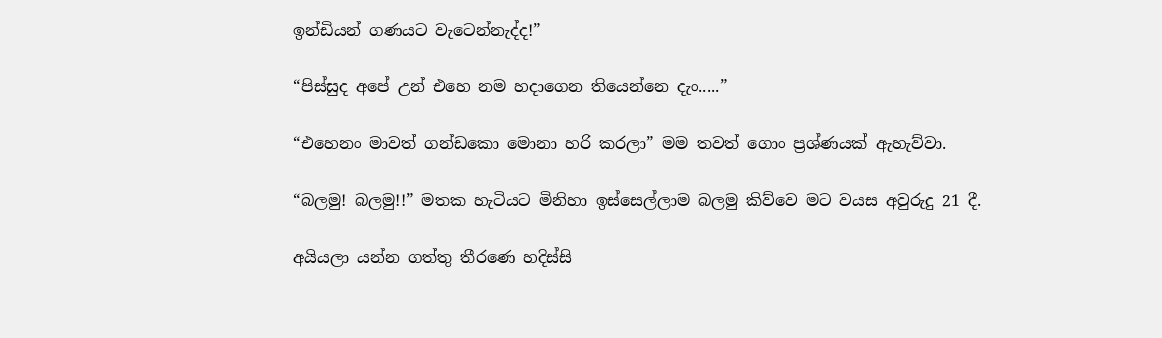ඉන්ඩියන් ගණයට වැටෙන්නැද්ද!”

“පිස්සුද අපේ උන් එහෙ නම හදාගෙන තියෙන්නෙ දැං.....”

“එහෙනං මාවත් ගන්ඩකො මොනා හරි කරලා” මම තවත් ගොං ප්‍රශ්ණයක් ඇහැව්වා.

“බලමු! බලමු!!” මතක හැටියට මිනිහා ඉස්සෙල්ලාම බලමු කිව්වෙ මට වයස අවුරුදු 21 දී.

අයියලා යන්න ගත්තු තීරණෙ හදිස්සි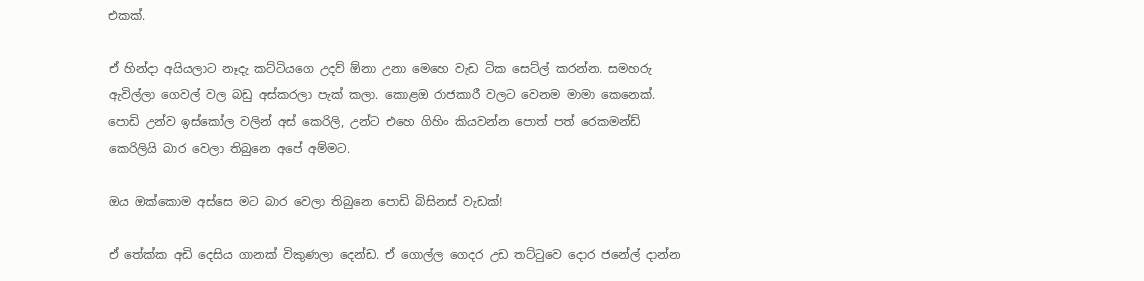එකක්.

ඒ හින්දා අයියලාට නෑදැ කට්ටියගෙ උදව් ඕනා උනා මෙහෙ වැඩ ටික සෙට්ල් කරන්න. සමහරු ඇවිල්ලා ගෙවල් වල බඩු අස්කරලා පැක් කලා. කොළඔ රාජකාරී වලට වෙනම මාමා කෙනෙක්. පොඩි උන්ව ඉස්කෝල වලින් අස් කෙරිලි, උන්ට එහෙ ගිහිං කියවන්න පොත් පත් රෙකමන්ඩ් කෙරිලියි බාර වෙලා තිබුනෙ අපේ අම්මට.

ඔය ඔක්කොම අස්සෙ මට බාර වෙලා තිබුනෙ පොඩි බිසිනස් වැඩක්!

ඒ ‍තේක්ක අඩි දෙසිය ගානක් විකුණලා දෙන්ඩ. ඒ ගොල්ල ගෙදර උඩ තට්ටුවෙ දොර ජනේල් දාන්න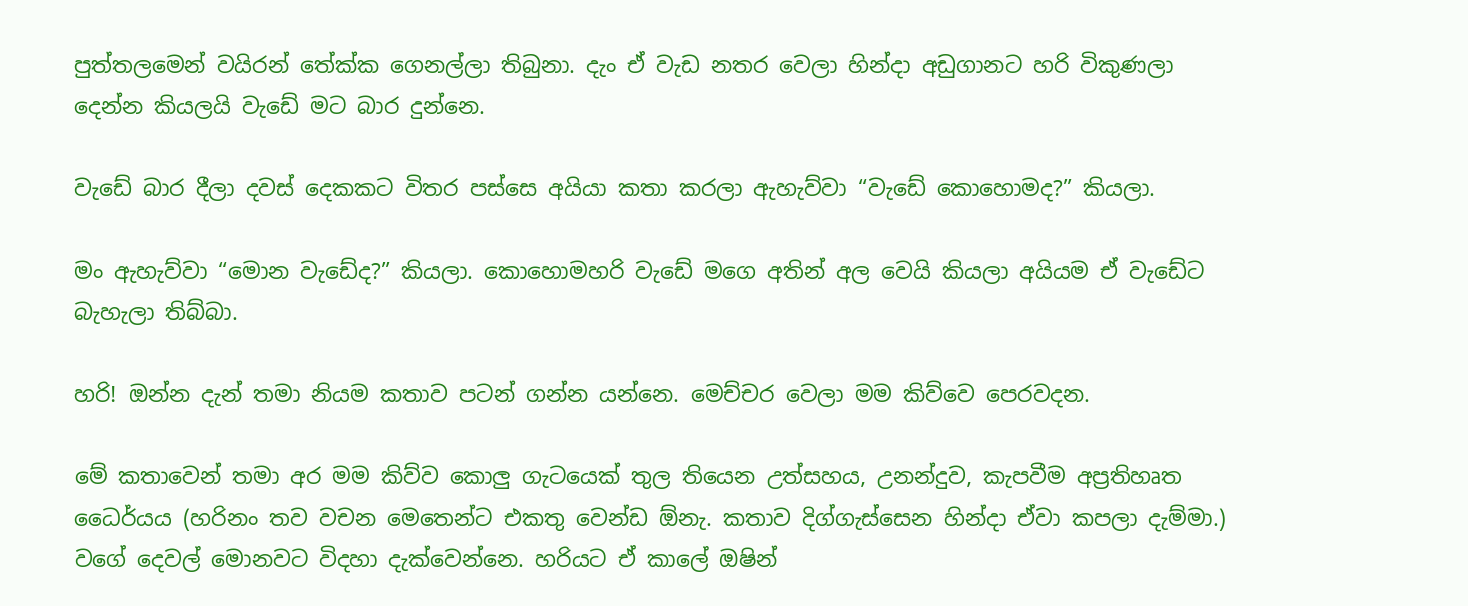පුත්තලමෙන් වයිරන් තේක්ක ගෙනල්ලා තිබුනා. දැං ඒ වැඩ නතර වෙලා හින්දා අඩුගානට හරි විකුණලා දෙන්න කියලයි වැඩේ මට බාර දුන්නෙ.

වැඩේ බාර දීලා දවස් දෙකකට විතර පස්සෙ අයියා කතා කරලා ඇහැව්වා “වැඩේ කොහොමද?” කියලා.

මං ඇහැව්වා “මොන වැඩේද?” කියලා. කො‍හොමහරි වැ‍ඩේ මගෙ අතින් අල වෙයි කියලා අයියම ඒ වැඩේට බැහැලා තිබ්බා.

හරි! ඔන්න දැන් තමා නියම කතාව පටන් ගන්න යන්නෙ. මෙච්චර වෙලා මම කිව්වෙ පෙරවදන.

මේ කතාවෙන් තමා අර මම කිව්ව කොලු ගැටයෙක් තුල තියෙන උත්සහය, උනන්දුව, කැපවීම අප්‍රතිහෘත ධෛර්යය (හරිනං තව වචන මෙතෙන්ට එකතු වෙන්ඩ ඕනැ. කතාව දිග්ගැස්සෙන හින්දා ඒවා කපලා දැම්මා.) වගේ දෙවල් මොනවට විදහා දැක්වෙන්නෙ. හරියට ඒ කාලේ ඔෂින්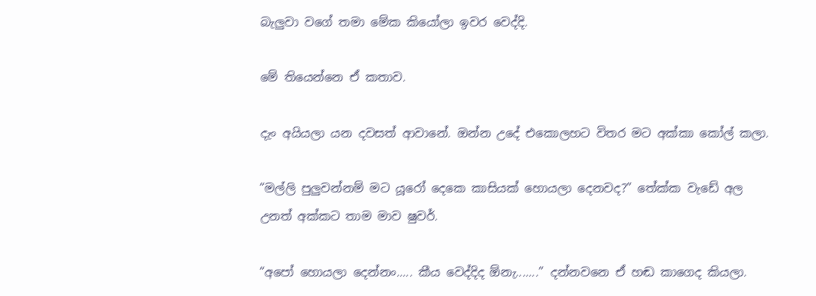බැලුවා වගේ තමා මේක කියෝලා ඉවර වෙද්දි.

මේ තියෙන්නෙ ඒ කතාව.

දැං අයියලා යන දවසත් ආවානේ. ඔන්න උදේ එකොලහට විතර මට අක්කා කෝල් කලා.

“මල්ලි පුලුවන්නම් මට යූරෝ දෙකෙ කාසියක් හොයලා දෙනවද?” තේක්ක වැඩේ අල උනත් අක්කට තාම මාව ෂුවර්.

“අපෝ හොයලා දෙන්නං..... කීය වෙද්දිද ඕනැ.......” දන්නවනෙ ඒ හඬ කාගෙද කියලා.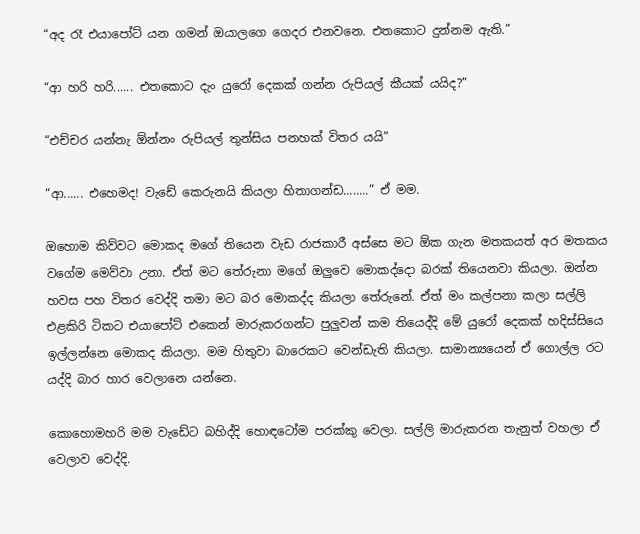“අද රෑ එයාපෝට් යන ගමන් ඔයාලගෙ ගෙදර එනවනෙ. එතකොට දුන්නම ඇති.”

“ආ හරි හරි...... එතකොට දැං යුරෝ දෙකක් ගන්න රුපියල් කීයක් යයිද?”

“එච්චර යන්නැ ඕන්නං රුපියල් තුන්සිය පනහක් විතර යයි”

“ආ...... එහෙමද! වැඩේ කෙරුනයි කියලා හිතාගන්ඩ........” ඒ මම.

ඔහොම කිව්වට මොකද මගේ තියෙන වැඩ රාජකාරී අස්සෙ මට ඕක ගැන මතකයත් අර මතකය වගේම මෙව්වා උනා. ඒත් මට තේරුනා මගේ ඔලුවෙ මොකද්දො බරක් තියෙනවා කියලා. ඔන්න හවස පහ විතර වෙද්දි තමා මට බර මොකද්ද කියලා තේරුනේ. ඒත් මං කල්පනා කලා සල්ලි එළකිරි ටිකට එයාපෝට් එකෙන් මාරුකරගන්ට පුලුවන් කම තියෙද්දි මේ යුරෝ දෙකක් හදිස්සියෙ ඉල්ලන්නෙ මොකද කියලා. මම හිතුවා බාරෙකට වෙන්ඩැති කියලා. සාමාන්‍යයෙන් ඒ ගොල්ල රට යද්දි බාර හාර වෙලානෙ යන්නෙ.

කොහොමහරි මම වැඩේ‍ට බහිද්දි හොඳටෝම පරක්කු වෙලා. සල්ලි මාරුකරන තැනුත් වහලා ඒ වෙලාව වෙද්දි.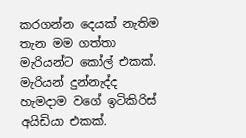කරගන්න දෙයක් නැතිම තැන මම ගත්තා මැරියන්ට කෝල් එකක්. මැරියන් දුන්නැද්ද හැමදාම වගේ ඉටිකිරිස් අයිඩියා එකක්.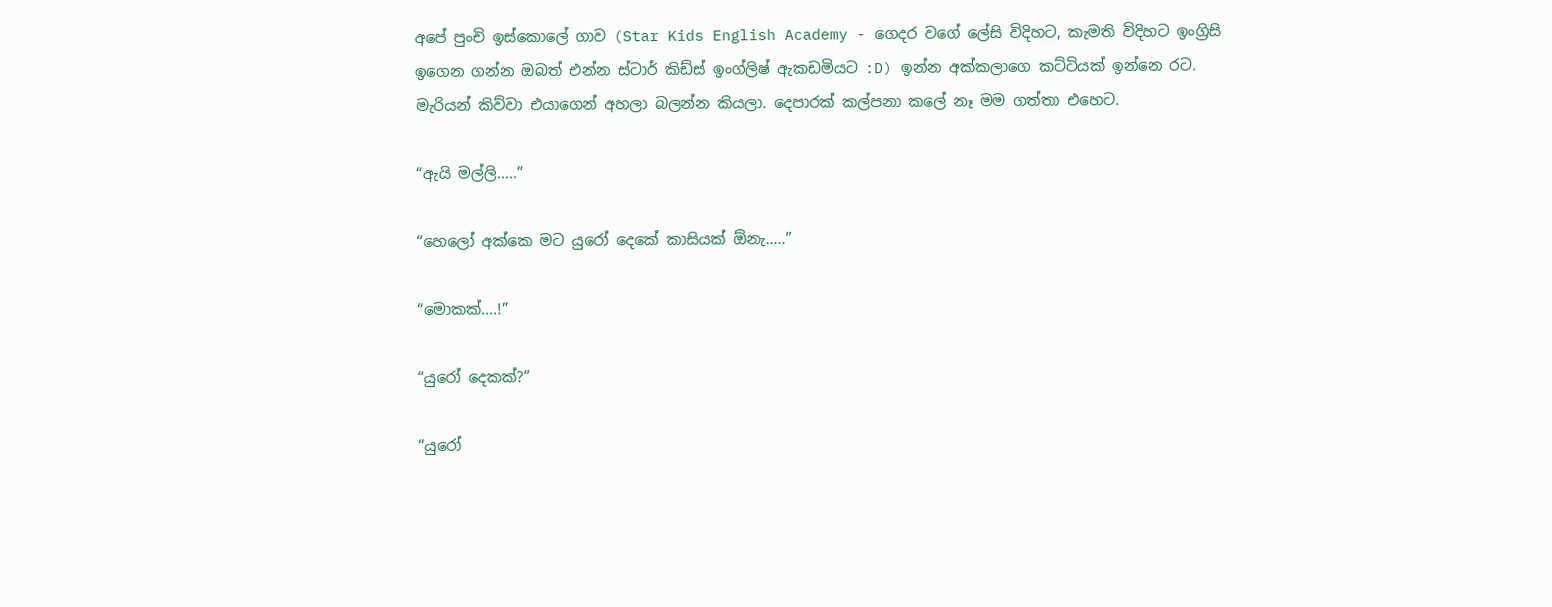අපේ පුංචි ඉස්කොලේ ගාව (Star Kids English Academy - ගෙදර වගේ ලේසි විදිහට, කැමති විදිහට ඉංග්‍රිසි ඉගෙන ගන්න ඔබත් එන්න ස්ටාර් කිඩ්ස් ඉංග්ලිෂ් ඇකඩමියට :D) ඉන්න අක්කලාගෙ කට්ටියක් ඉන්නෙ රට. මැරියන් කිව්වා එයාගෙන් අහලා බලන්න කියලා. දෙපාරක් කල්පනා කලේ නෑ මම ගත්තා එහෙට.

“ඇයි මල්ලි.....”

“හෙලෝ අක්කෙ මට යුරෝ දෙකේ කාසියක් ඕනැ.....”

“මොකක්....!”

“යුරෝ දෙකක්?”

“යුරෝ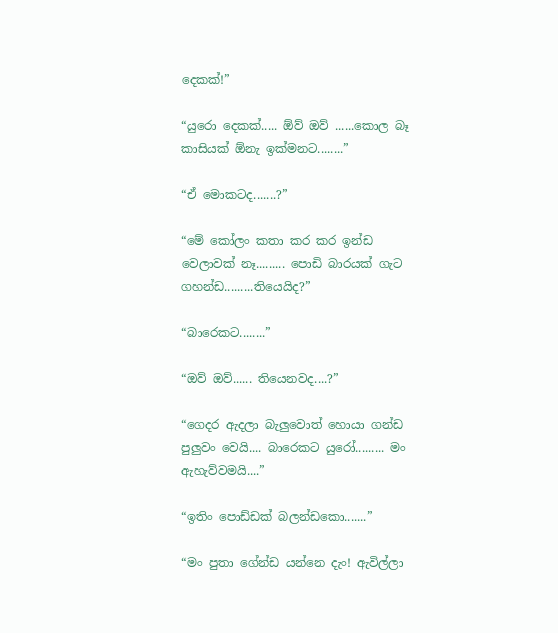දෙකක්!”

“යුරො දෙකක්..... ඕව් ඔව් ......කොල බෑ කාසියක් ඕනැ ඉක්මනට........”

“ඒ මොකටද.......?”

“මේ කෝලං කතා කර කර ඉන්ඩ වෙලාවක් නෑ......... පොඩි බාරයක් ගැට ගහන්ඩ.........තියෙයිද?”

“බාරෙකට........”

“ඔව් ඔව්...... තියෙනවද....?”

“ගෙදර ඇදලා බැලුවොත් හොයා ගන්ඩ පුලුවං වෙයි.... බාරෙකට යුරෝ......... මං ඇහැව්වමයි....”

“ඉතිං ‍පොඩ්ඩක් බලන්ඩකො.......”

“මං පුතා ගේන්ඩ යන්නෙ දැං! ඇවිල්ලා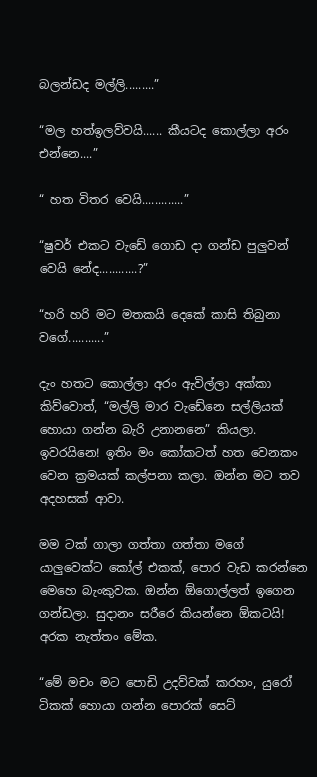බලන්ඩද මල්ලි.........”

“මල හත්ඉලව්වයි...... කීයටද කොල්ලා අරං එන්නෙ....”

“ හත විතර වෙයි.............”

“ෂුවර් එකට වැඩේ ගොඩ දා ගන්ඩ පුලුවන් වෙයි නේද............?”

“හරි හරි මට මතකයි දෙකේ කාසි තිබුනා වගේ...........”

දැං හතට කොල්ලා අරං ඇවිල්ලා අක්කා කිව්වොත්, “මල්ලි මාර වැඩේනෙ සල්ලියක් හොයා ගන්න බැරි උනානනෙ” කියලා. ඉවරයිනෙ! ඉතිං මං කෝකටත් හත වෙනකං වෙන ක්‍රමයක් කල්පනා කලා. ඔන්න මට තව අදහසක් ආවා.

මම ටක් ගාලා ගත්තා ගත්තා මගේ යාලුවෙක්ට කෝල් එකක්, පොර වැඩ කරන්නෙ මෙහෙ බැංකුවක. ඔන්න ඕගොල්ලත් ඉගෙන ගන්ඩලා. සුදානං සරීරෙ කියන්නෙ ඕකටයි! අරක නැත්තං මේක.

“මේ මචං මට පොඩි උදව්වක් කරහං, යුරෝ ටිකක් හොයා ගන්න පොරක් සෙට්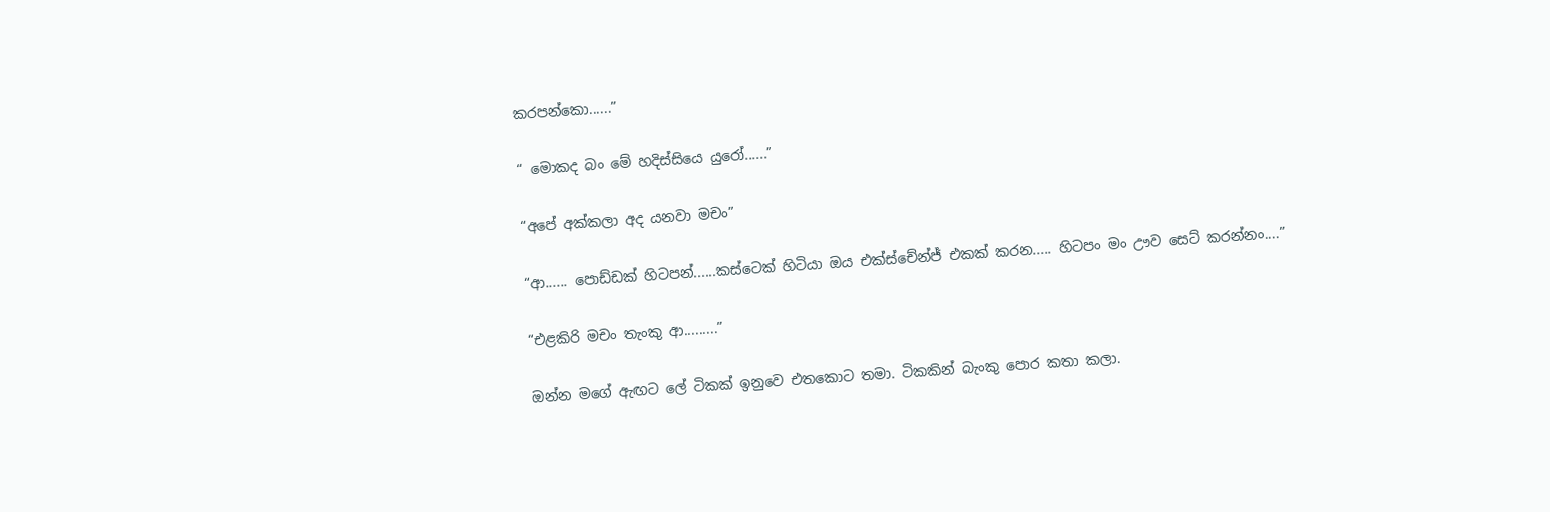කරපන්කො......”

“ මොකද බං මේ හදිස්‍සියෙ යුරෝ......”

“අපේ අක්කලා අද යනවා මචං”

“ආ...... පොඩ්ඩක් හිටපන්......කස්ටෙක් හිටියා ඔය එක්ස්චේන්ජ් එකක් කරන..... හිටපං මං ඌව සෙට් කරන්නං....”

“එළකිරි මචං තැංකු ආ.........”

ඔන්න මගේ ඇඟට ලේ ටිකක් ඉනුවෙ එතකොට තමා. ටිකකින් බැංකු පොර කතා කලා.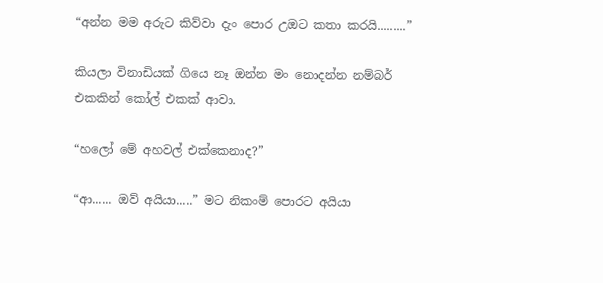“අන්න මම අරුට කිව්වා දැං පොර උඔට කතා කරයි.........”

කියලා විනාඩියක් ගියෙ නෑ ඔන්න මං නොදන්න නම්බර් එකකින් කෝල් එකක් ආවා.

“හලෝ මේ අහවල් එක්කෙනාද?”

“ආ...... ඔව් අයියා.....” මට නිකංම් පොරට අයියා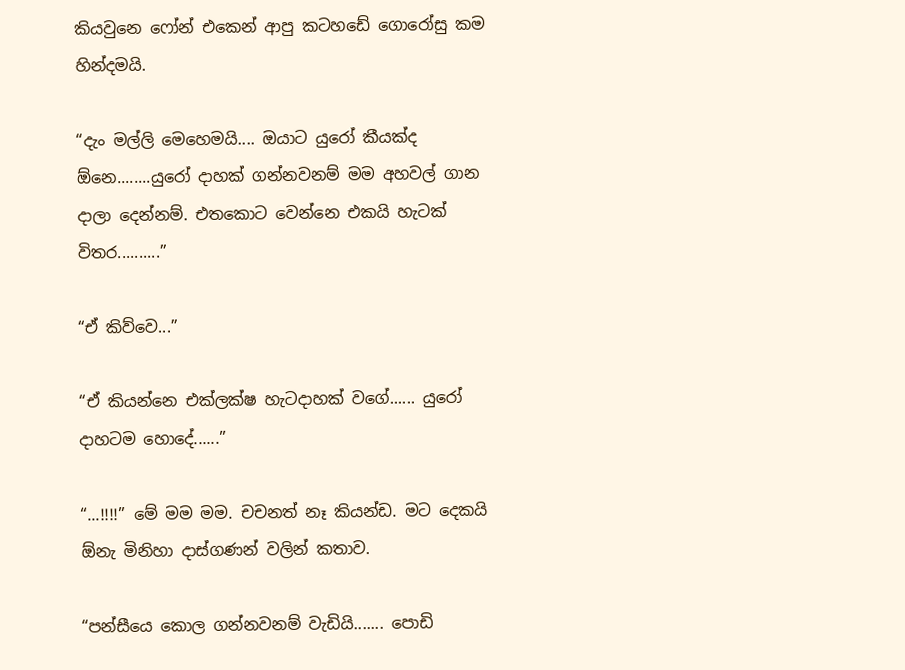කියවුනෙ ෆෝන් එකෙන් ආපු කටහඩේ ගොරෝසු කම හින්දමයි.

“දැං මල්ලි මෙහෙමයි.... ඔයාට යුරෝ කීයක්ද ඕනෙ........යුරෝ දාහක් ගන්නවනම් මම අහවල් ගාන දාලා දෙන්නම්. එතකොට වෙන්නෙ එකයි හැටක් විතර..........”

“ඒ කිව්වෙ...”

“ඒ කියන්නෙ එක්ලක්ෂ හැටදාහක් වගේ...... යුරෝ දාහටම හොදේ......”

“...!!!!” මේ මම මම. චචනත් නෑ කියන්ඩ. මට දෙකයි ඕනැ මිනිහා දාස්ගණන් වලින් කතාව.

“පන්සීයෙ කොල ගන්නවනම් වැඩියි....... පොඩි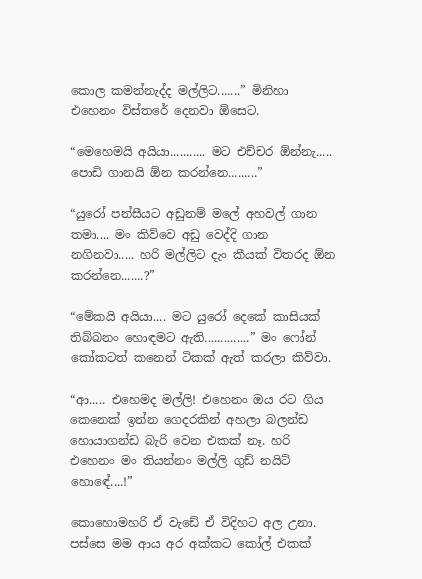කොල කමන්නැද්ද මල්ලිට.......” මිනිහා එහෙනං විස්තරේ දෙනවා ඕසෙට.

“මෙහෙමයි අයියා........... මට එච්චර ඕන්නැ..... පොඩි ගානයි ඕන කරන්නෙ.........”

“යුරෝ පන්සීයට අඩුනම් මලේ අහවල් ගාන තමා.... මං කිව්වෙ අඩු වෙද්දි ගාන නගිනවා..... හරි මල්ලිට දැං කීයක් විතරද ඕන කරන්නෙ.......?”

“මේකයි අයියා.... මට යුරෝ දෙකේ කාසියක් තිබ්බනං හොඳමට ඇති..............” මං ෆෝන් කෝකටත් කනෙන් ටිකක් ඇත් කරලා කිව්වා.

“ආ..... එහෙමද මල්ලි! එහෙනං ඔය රට ගිය කෙනෙක් ඉන්න ගෙදරකින් අහලා බලන්ඩ හොයාගන්ඩ බැරි වෙන එකක් නෑ. හරි එහෙනං මං තියන්නං මල්ලි ගුඩ් නයිට් හොඳේ....!”

කොහොමහරි ඒ වැඩේ ඒ විදිහට අල උනා. පස්සෙ මම ආය අර අක්කට කෝල් එකක්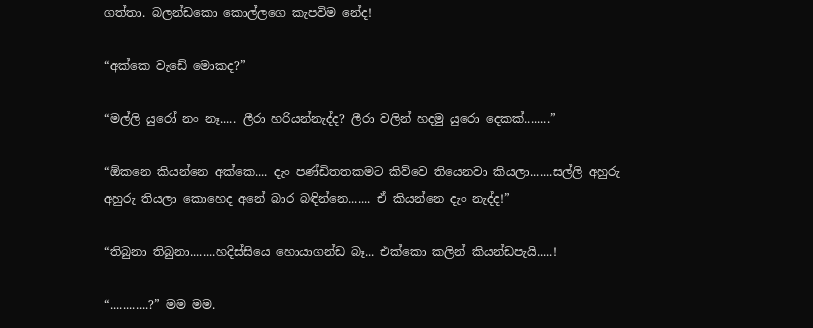ගත්තා. බලන්ඩකො කොල්ලගෙ කැපවිම නේද!

“අක්කෙ වැඩේ මොකද?”

“මල්ලි යුරෝ නං නෑ..... ලීරා හරියන්නැද්ද? ලීරා වලින් හදමු යුරො දෙකක්........”

“ඕකනෙ කියන්නෙ අක්කෙ.... දැං පණ්ඩිතතකමට කිව්වෙ තියෙනවා කියලා.......සල්ලි අහුරු අහුරු තියලා කොහෙද අනේ බාර බඳින්නෙ....... ඒ කියන්නෙ දැං නැද්ද!”

“තිබුනා තිබුනා........හදිස්සියෙ හොයාගන්ඩ බෑ... එක්කො කලින් කියන්ඩපැයි.....!

“............?” මම මම.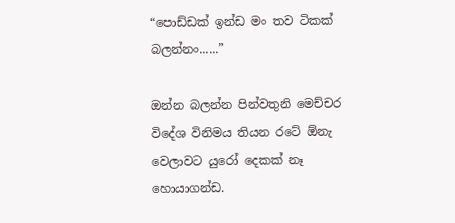“පොඩ්ඩක් ඉන්ඩ මං තව ටිකක් බලන්නං......”

ඔන්න බලන්න පින්වතුනි මෙච්චර විදේශ විනිමය තියන රටේ ඕනැ වෙලාවට යුරෝ දෙකක් නෑ හොයාගන්ඩ.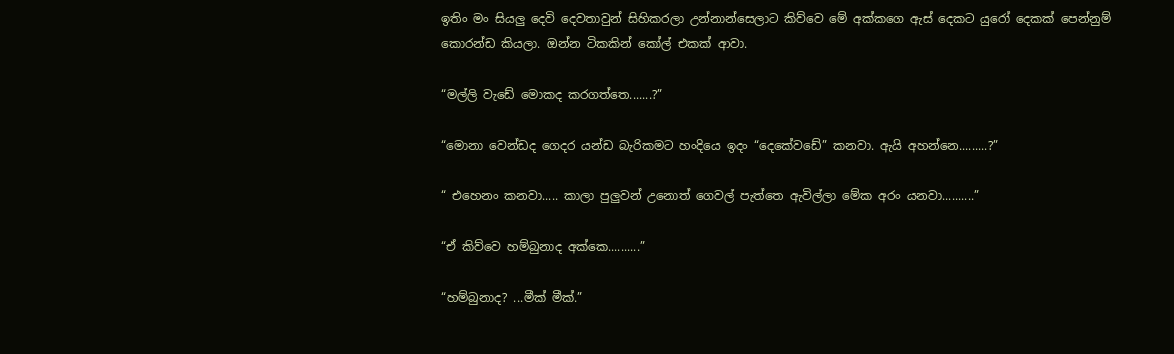ඉතිං මං සියලු දෙවි දෙවතාවුන් සිහිකරලා උන්නාන්සෙලාට කිව්වෙ මේ අක්කගෙ ඇස් දෙකට ‍යුරෝ දෙකක් පෙන්නුම් කොරන්ඩ කියලා. ඔන්න ටිකකින් කෝල් එකක් ආවා.

“මල්ලි වැඩේ මොකද කරගත්තෙ.......?”

“මොනා වෙන්ඩද ගෙදර යන්ඩ බැරිකමට හංදියෙ ඉදං “දෙකේවඩේ” කනවා. ඇයි අහන්නෙ.........?”

“ එහෙනං කනවා..... කාලා පුලුවන් උනොත් ගෙවල් පැත්තෙ ඇවිල්ලා මේක අරං යනවා..........”

“ඒ කිව්වෙ හම්බුනාද අක්කෙ..........”

“හම්බුනාද? ...මීක් මීක්.”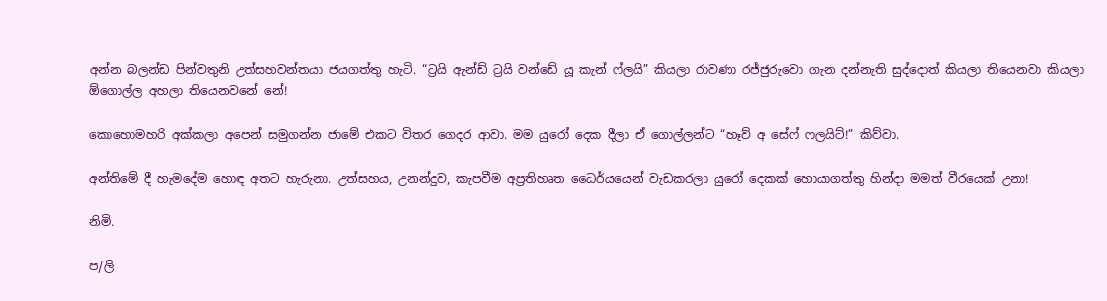අන්න බලන්ඩ පින්වතුනි උත්සහවන්තයා ජයගත්තු හැටි. “ට්‍රයි ඇන්ඩ් ට්‍රයි වන්ඩේ යූ කැන් ෆ්ලයි” කියලා රාවණා රජ්ජුරුවො ගැන දන්නැති සුද්දොත් කියලා තියෙනවා කියලා ඕගොල්ල අහලා තියෙනවනේ නේ!

කොහොමහරි අක්කලා අපෙන් සමුගන්න ජාමේ එකට විතර ගෙදර ආවා. මම යුරෝ දෙක දීලා ඒ ගොල්ලන්ට “හෑව් අ සේෆ් ෆලයිට්!” කිව්වා.

අන්තිමේ දී හැමදේම හොඳ අතට හැරුනා. උත්සහය, උනන්දුව, කැපවීම අප්‍රතිහෘත ධෛර්යයෙන් වැඩකරලා යුරෝ දෙකක් හොයාගත්තු හින්දා මමත් වීරයෙක් උනා!

නිමි.

ප/ලි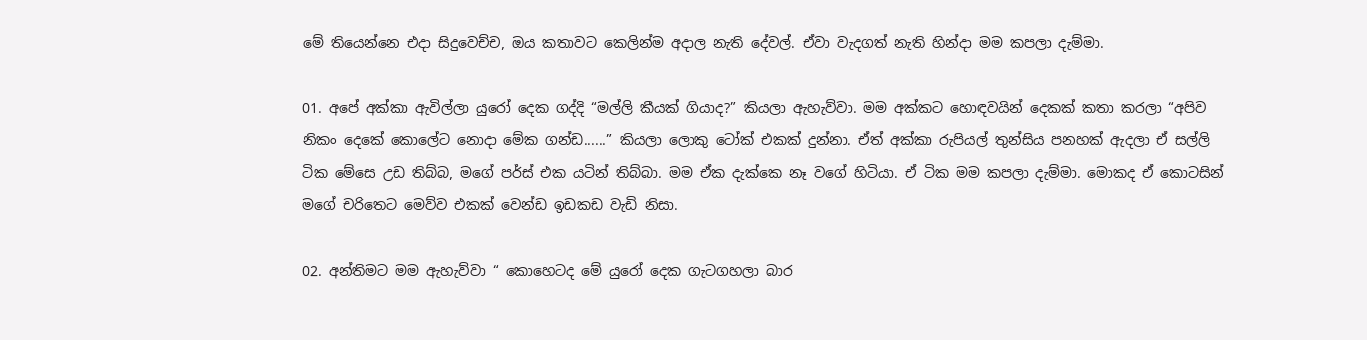මේ තියෙන්නෙ එදා සිදුවෙච්ච, ඔය කතාවට කෙලින්ම අදාල නැති දේවල්. ඒවා වැදගත් නැති හින්දා මම කපලා දැම්මා.

01. අපේ අක්කා ඇවිල්ලා යුරෝ දෙක ගද්දි “මල්ලි කීයක් ගියාද?” කියලා ඇහැව්වා. මම අක්කට හොඳවයින් දෙකක් කතා කරලා “අපිව නිකං දෙකේ කොලේට නොදා මේක ගන්ඩ......” කියලා ලොකු ටෝක් එකක් දුන්නා. ඒත් අක්කා රුපියල් තුන්සිය පනහක් ඇදලා ඒ සල්ලි ටික මේසෙ උඩ තිබ්බ, මගේ පර්ස් එක යටින් තිබ්බා. මම ඒක දැක්කෙ නෑ වගේ හිටියා. ඒ ටික මම කපලා දැම්මා. මොකද ඒ කොටසින් මගේ චරිතෙට මෙව්ව එකක් වෙන්ඩ ඉඩකඩ වැඩි නිසා.

02. අන්තිමට මම ඇහැව්වා “ කොහෙටද මේ යුරෝ දෙක ගැටගහලා බාර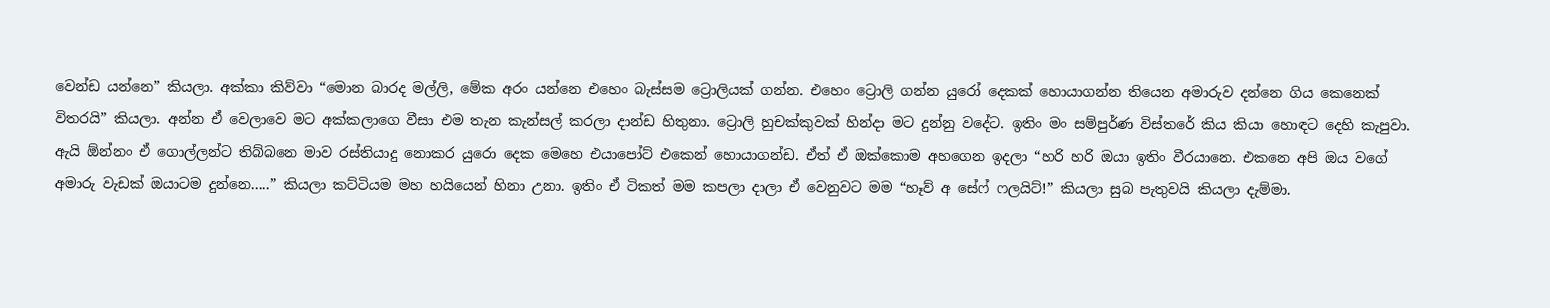වෙන්ඩ යන්නෙ” කියලා. අක්කා කිව්වා “මොන බාරද මල්ලි, මේක අරං යන්නෙ එහෙං බැස්සම ට්‍රොලියක් ගන්න. එහෙං ට්‍රොලි ගන්න යුරෝ දෙකක් හොයාගන්න තියෙන අමාරුව දන්නෙ ගිය කෙනෙක් විතරයි” කියලා. අන්න ඒ වෙලාවෙ මට අක්කලාගෙ වීසා එම තැන කැන්සල් කරලා දාන්ඩ හිතුනා. ට්‍රොලි හුචක්කුවක් හින්දා මට දුන්නු වදේට. ඉතිං මං සම්පුර්ණ විස්තරේ කිය කියා හොඳට දෙහි කැපුවා. ඇයි ඕන්නං ඒ ගොල්ලන්ට තිබ්බනෙ මාව රස්තියාදු නොකර යුරො දෙක මෙහෙ එයාපෝට් එකෙන් හොයාගන්ඩ. ඒත් ඒ ඔක්කොම අහගෙන ඉදලා “හරි හරි ඔයා ඉතිං වීරයානෙ. එකනෙ අපි ඔය වගේ අමාරු වැඩක් ඔයාටම දුන්නෙ.....” කියලා කට්ටියම මහ හයියෙන් හිනා උනා. ඉතිං ඒ ටිකත් මම කපලා දාලා ඒ වෙනුවට මම “හෑව් අ සේෆ් ෆලයිට්!” කියලා සුබ පැතුවයි කියලා දැම්මා.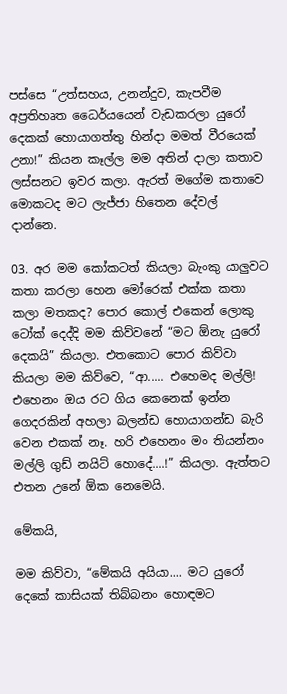පස්සෙ “උත්සහය, උනන්දුව, කැපවීම අප්‍රතිහෘත ධෛර්යයෙන් වැඩකරලා යුරෝ දෙකක් හොයාගත්තු හින්දා මමත් වීරයෙක් උනා!” කියන කෑල්ල මම අතින් දාලා කතාව ලස්සනට ඉවර කලා. ඇරත් මගේම කතාවෙ මොකටද මට ලැජ්ජා හිතෙන දේවල් දාන්නෙ.

03. අර මම කෝකටත් කියලා බැංකු යාලුවට කතා කරලා හෙන මෝරෙක් එක්ක කතා කලා මතකද? පොර කොල් එකෙන් ලොකු ටෝක් දෙද්දි මම කිව්වනේ “මට ඕනැ යුරෝ දෙකයි” කියලා. එතකොට ‍පොර කිව්වා කියලා මම කිව්වෙ, “ආ..... එහෙමද මල්ලි! එහෙනං ඔය රට ගිය කෙනෙක් ඉන්න ගෙදරකින් අහලා බලන්ඩ හොයාගන්ඩ බැරි වෙන එකක් නෑ. හරි එහෙනං මං තියන්නං මල්ලි ගුඩ් නයිට් හොදේ....!” කියලා. ඇත්තට එතන උනේ ඕක නෙමෙයි.

මේකයි,

මම කිව්වා, “මේකයි අයියා.... මට යුරෝ දෙකේ කාසියක් තිබ්බනං හොඳමට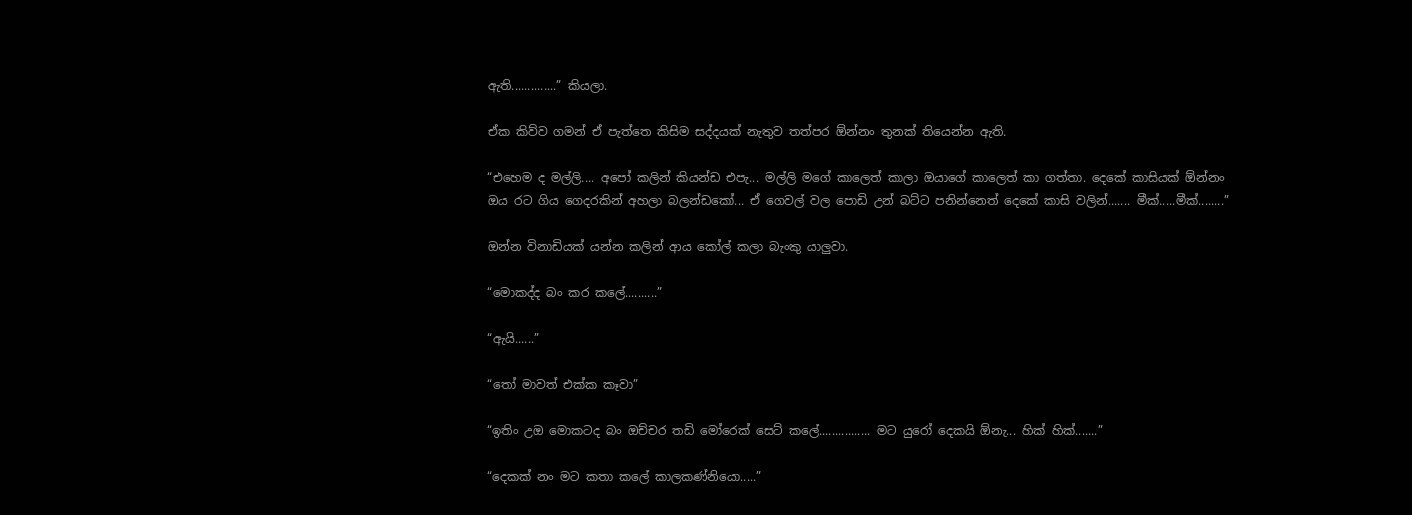ඇති..............” කියලා.

ඒක කිව්ව ගමන් ඒ පැත්තෙ කිසිම සද්දයක් නැතුව තත්පර ඕන්නං තුනක් තියෙන්න ඇති.

“එහෙම ද මල්ලි.... අපෝ කලින් කියන්ඩ එපැ... මල්ලි මගේ කාලෙත් කාලා ඔයාගේ කාලෙත් කා ගත්තා. දෙකේ කාසියක් ඕන්නං ඔය රට ගිය ගෙදරකින් අහලා බලන්ඩකෝ... ඒ ගෙවල් වල පොඩි උන් බට්ට පනින්නෙත් දෙකේ කාසි වලින්....... මීක්.....මීක්........”

ඔන්න විනාඩියක් යන්න කලින් ආය කෝල් කලා බැංකු යාලුවා.

“මොකද්ද බං කර කලේ..........”

“ඇයි......”

“තෝ මාවත් එක්ක කෑවා”

“ඉතිං උඔ මොකටද බං ‍ඔච්චර තඩි මෝරෙක් සෙට් කලේ................ මට යුරෝ දෙකයි ඕනැ... හික් හික්.......”

“දෙකක් නං මට කතා කලේ කාලකණ්නියො.....”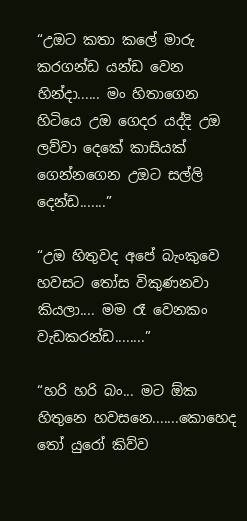“උඔට කතා කලේ මාරු කරගන්ඩ යන්ඩ වෙන හින්දා...... මං හිතාගෙන හිටියෙ උඔ ගෙදර යද්දි උඔ ලව්වා දෙකේ කාසියක් ගෙන්නගෙන උඔට සල්ලි දෙන්ඩ.......”

“උඔ හිතුවද අපේ බැංකුවෙ හවසට තෝස විකුණනවා කියලා.... මම රෑ වෙනකං වැඩකරන්ඩ........”

“හරි හරි බං... මට ඕක හිතුනෙ හවසනෙ.......කොහෙද තෝ යුරෝ කිව්ව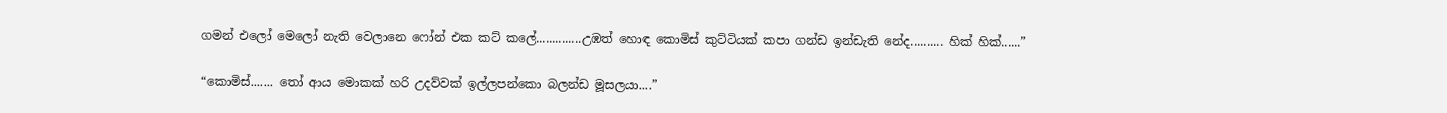ගමන් එලෝ මෙලෝ නැති වෙලානෙ ෆෝන් එක කට් කලේ..............උඹත් හොඳ කොමිස් කුට්ටියක් කපා ගන්ඩ ඉන්ඩැති නේද.......... හික් හික්......”

“කොමිස්....... තෝ ආය මොකක් හරි උදව්වක් ඉල්ලපන්කො බලන්ඩ මූසලයා....”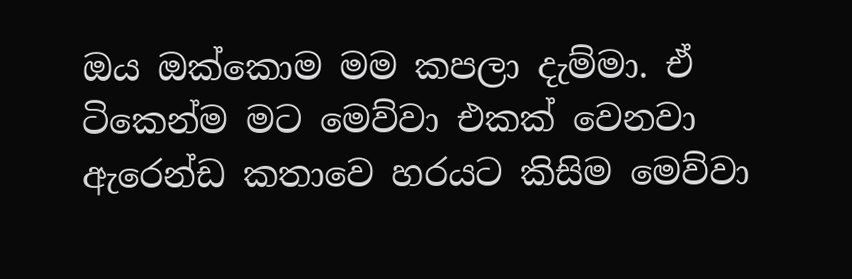ඔය ඔක්කොම මම කපලා දැම්මා. ඒ ටිකෙන්ම මට මෙව්වා එකක් වෙනවා ඇරෙන්ඩ කතාවෙ හරයට කිසිම මෙව්වා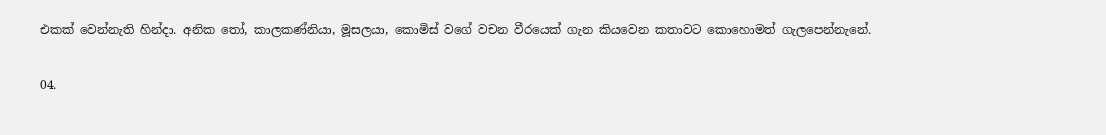එකක් වෙන්නැති හින්දා. අනික තෝ, කාලකණ්නියා, මූසලයා, කොමිස් වගේ වචන වීරයෙක් ගැන කියවෙන කතාවට කොහොමත් ගැලපෙන්නැනේ.

04.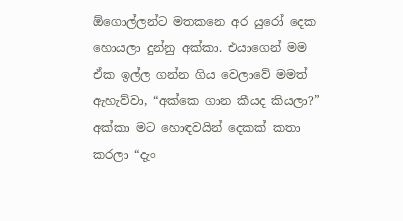ඕගොල්ලන්ට මතකනෙ අර යුරෝ දෙක හොයලා දුන්නු අක්කා. එයාගෙන් මම ඒක ඉල්ල ගන්න ගිය වෙලාවේ මමත් ඇහැව්වා, “අක්කෙ ගාන කීයද කියලා?” අක්කා මට හොඳවයින් දෙකක් කතා කරලා “දැං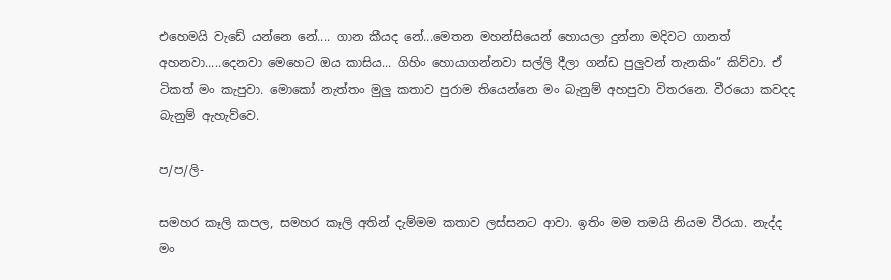එහෙමයි වැඩේ යන්නෙ නේ.... ගාන කීයද නේ...මෙතන මහන්සියෙන් හොයලා දුන්නා මදිවට ගානත් අහනවා.....දෙනවා මෙහෙට ඔය කාසිය... ගිහිං හොයාගන්නවා සල්ලි දීලා ගන්ඩ පුලුවන් තැනකිං” කිව්වා. ඒ ටිකත් මං කැපුවා. මොකෝ නැත්තං මුලු කතාව පුරාම තියෙන්නෙ මං බැනුම් අහපුවා විතරනෙ. වීරයො කවදද බැනුම් ඇහැව්වෙ.

ප/ප/ලි-

සමහර කෑලි කපල, සමහර කෑලි අතින් දැම්මම කතාව ලස්සනට ආවා. ඉතිං මම තමයි නියම වීරයා. නැද්ද මං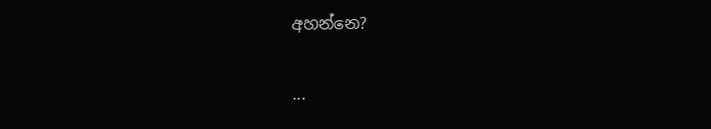අහන්නෙ?

...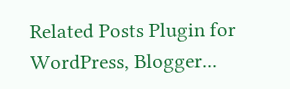Related Posts Plugin for WordPress, Blogger...